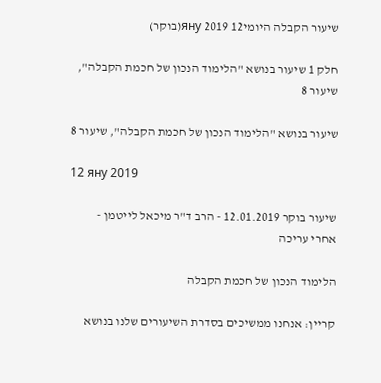שיעור הקבלה היומי12 яну 2019(בוקר)

חלק 1 שיעור בנושא "הלימוד הנכון של חכמת הקבלה", שיעור 8

שיעור בנושא "הלימוד הנכון של חכמת הקבלה", שיעור 8

12 яну 2019

שיעור בוקר 12.01.2019 - הרב ד"ר מיכאל לייטמן - אחרי עריכה

הלימוד הנכון של חכמת הקבלה

קריין: אנחנו ממשיכים בסדרת השיעורים שלנו בנושא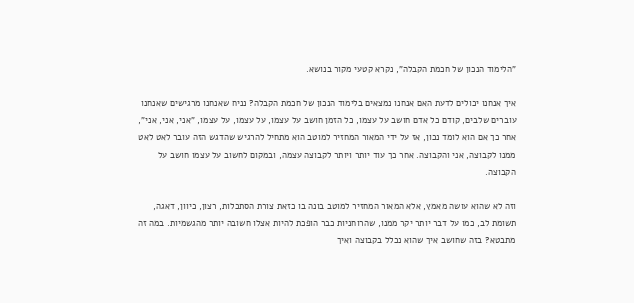"הלימוד הנכון של חכמת הקבלה", נקרא קטעי מקור בנושא.

איך אנחנו יכולים לדעת האם אנחנו נמצאים בלימוד הנכון של חכמת הקבלה? נניח שאנחנו מרגישים שאנחנו עוברים שלבים, קודם כל אדם חושב על עצמו, כל הזמן חושב על עצמו, על עצמו, על עצמו, "אני, אני, אני", אחר כך אם הוא לומד נכון, אז על ידי המאור המחזיר למוטב הוא מתחיל להרגיש שהדגש הזה עובר לאט לאט ממנו לקבוצה, אני והקבוצה. אחר כך עוד יותר ויותר לקבוצה עצמה, ובמקום לחשוב על עצמו חושב על הקבוצה.

וזה לא שהוא עושה מאמץ, אלא המאור המחזיר למוטב בונה בו כזאת צורת הסתכלות, רצון, כיוון, דאגה, תשומת לב, כמו על דבר יותר יקר ממנו, שהרוחניות כבר הופכת להיות אצלו חשובה יותר מהגשמיות. במה זה מתבטא? בזה שחושב איך שהוא נכלל בקבוצה ואיך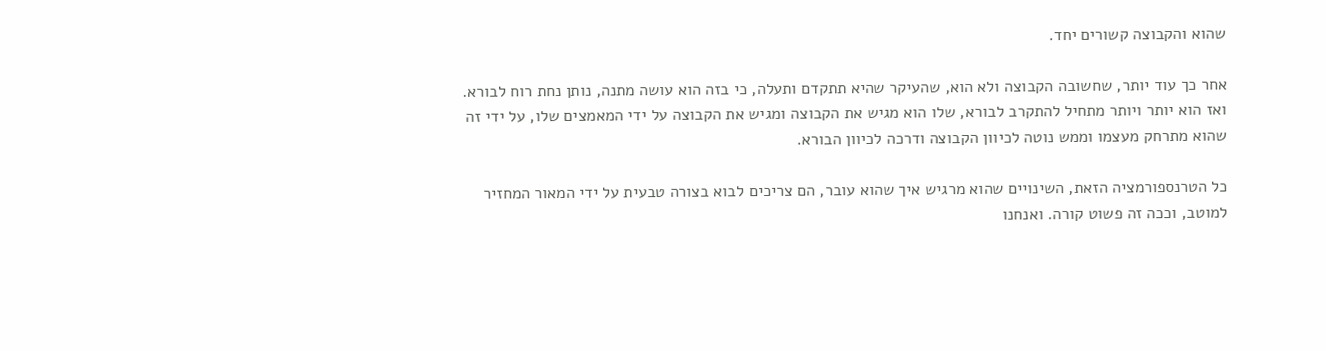שהוא והקבוצה קשורים יחד.

אחר כך עוד יותר, שחשובה הקבוצה ולא הוא, שהעיקר שהיא תתקדם ותעלה, כי בזה הוא עושה מתנה, נותן נחת רוח לבורא. ואז הוא יותר ויותר מתחיל להתקרב לבורא, שלו הוא מגיש את הקבוצה ומגיש את הקבוצה על ידי המאמצים שלו, על ידי זה שהוא מתרחק מעצמו וממש נוטה לכיוון הקבוצה ודרכה לכיוון הבורא.

כל הטרנספורמציה הזאת, השינויים שהוא מרגיש איך שהוא עובר, הם צריכים לבוא בצורה טבעית על ידי המאור המחזיר למוטב, וככה זה פשוט קורה. ואנחנו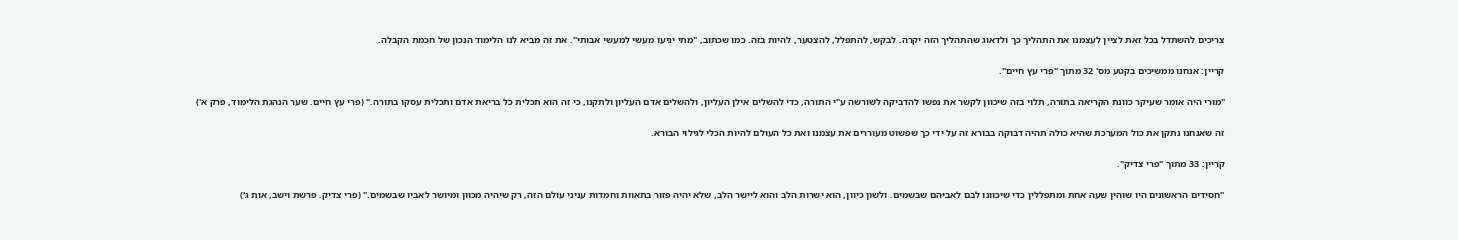צריכים להשתדל בכל זאת לציין לעצמנו את התהליך כך ולדאוג שהתהליך הזה יקרה. לבקש, להתפלל, להצטער, להיות בזה. כמו שכתוב, "מתי יגיעו מעשי למעשי אבותי". את זה מביא לנו הלימוד הנכון של חכמת הקבלה.

קריין: אנחנו ממשיכים בקטע מס' 32 מתוך "פרי עץ חיים".

"מורי היה אומר שעיקר כוונת הקריאה בתורה, תלוי בזה שיכוון לקשר את נפשו להדביקה לשורשה ע"י התורה, כדי להשלים אילן העליון, ולהשלים אדם העליון ולתקנו, כי זה הוא תכלית כל בריאת אדם ותכלית עסקו בתורה." (פרי עץ חיים. שער הנהגת הלימוד, פרק א')

זה שאנחנו נתקן את כול המערכת שהיא כולה תהיה דבוקה בבורא זה על ידי כך שפשוט מעוררים את עצמנו ואת כל העולם להיות הכלי לגילוי הבורא.

קריין: 33 מתוך "פרי צדיק".

"חסידים הראשונים היו שוהין שעה אחת ומתפללין כדי שיכוונו לבם לאביהם שבשמים. ולשון כיוון, הוא ישרות הלב והוא ליישר הלב, שלא יהיה פזור בתאוות וחמדות עניני עולם הזה, רק שיהיה מכוון ומיושר לאביו שבשמים." (פרי צדיק. פרשת וישב, אות ג')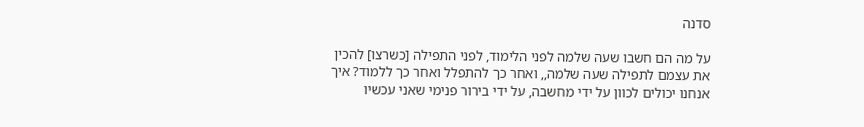סדנה

על מה הם חשבו שעה שלמה לפני הלימוד, לפני התפילה [כשרצו] להכין את עצמם לתפילה שעה שלמה,, ואחר כך להתפלל ואחר כך ללמוד? איך אנחנו יכולים לכוון על ידי מחשבה, על ידי בירור פנימי שאני עכשיו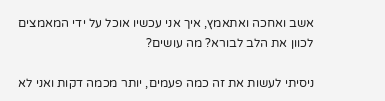אשב ואחכה ואתאמץ, איך אני עכשיו אוכל על ידי המאמצים לכוון את הלב לבורא? מה עושים?

ניסיתי לעשות את זה כמה פעמים, יותר מכמה דקות ואני לא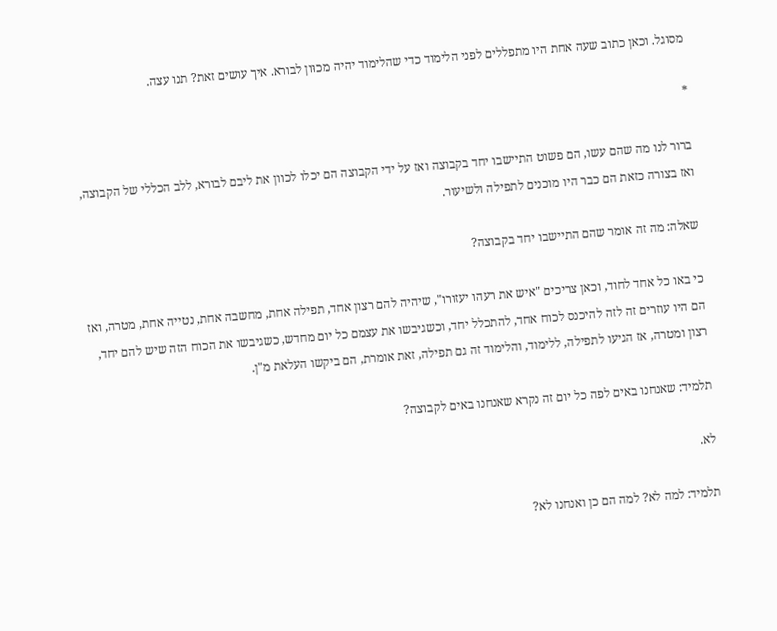מסוגל. וכאן כתוב שעה אחת היו מתפללים לפני הלימוד כדי שהלימוד יהיה מכוּון לבורא. איך עושים זאת? תנו עצה.

*

ברור לנו מה שהם עשו, הם פשוט התיישבו יחד בקבוצה ואז על ידי הקבוצה הם יכלו לכוון את ליבם לבורא, ללב הכללי של הקבוצה, ואז בצורה כזאת הם כבר היו מוכנים לתפילה ולשיעור.

שאלה: מה זה אומר שהם התיישבו יחד בקבוצה?

כי באו כל אחד לחוד, וכאן צריכים "איש את רעהו יעזורו", שיהיה להם רצון אחד, תפילה אחת, מחשבה אחת, נטייה אחת, מטרה, ואז הם היו עוזרים זה לזה להיכנס לכוח אחד, להתכלל יחד, וכשגיבשו את עצמם כל יום מחדש, כשגיבשו את הכוח הזה שיש להם יחד, רצון ומטרה, אז הגיעו לתפילה, ללימוד, והלימוד זה גם תפילה, זאת אומרת, הם ביקשו העלאת מ"ן.

תלמיד: שאנחנו באים לפה כל יום זה נקרא שאנחנו באים לקבוצה?

לא.

תלמיד: למה לא? למה הם כן ואנחנו לא?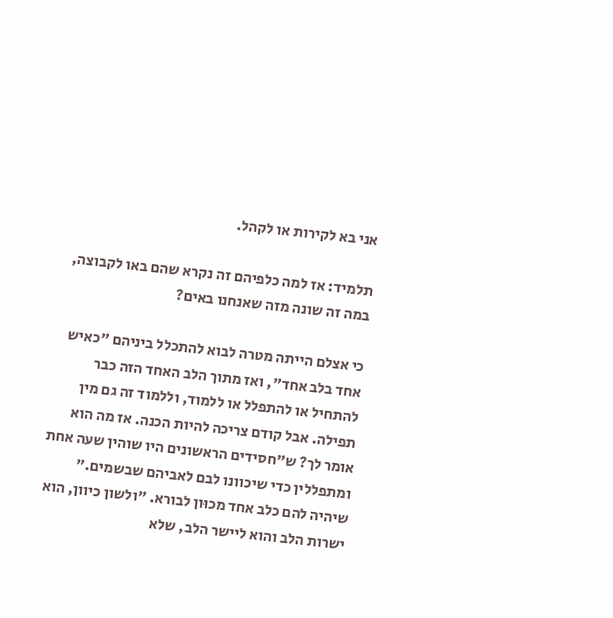אני בא לקירות או לקהל.

תלמיד: אז למה כלפיהם זה נקרא שהם באו לקבוצה, במה זה שונה מזה שאנחנו באים?

כי אצלם הייתה מטרה לבוא להתכלל ביניהם "כאיש אחד בלב אחד", ואז מתוך הלב האחד הזה כבר להתחיל או להתפלל או ללמוד, וללמוד זה גם מין תפילה. אבל קודם צריכה להיות הכנה. אז מה הוא אומר לך? ש"חסידים הראשונים היו שוהין שעה אחת ומתפללין כדי שיכוונו לבם לאביהם שבשמים." שיהיה להם כלב אחד מכוּון לבורא. "ולשון כיוון, הוא ישרות הלב והוא ליישר הלב, שלא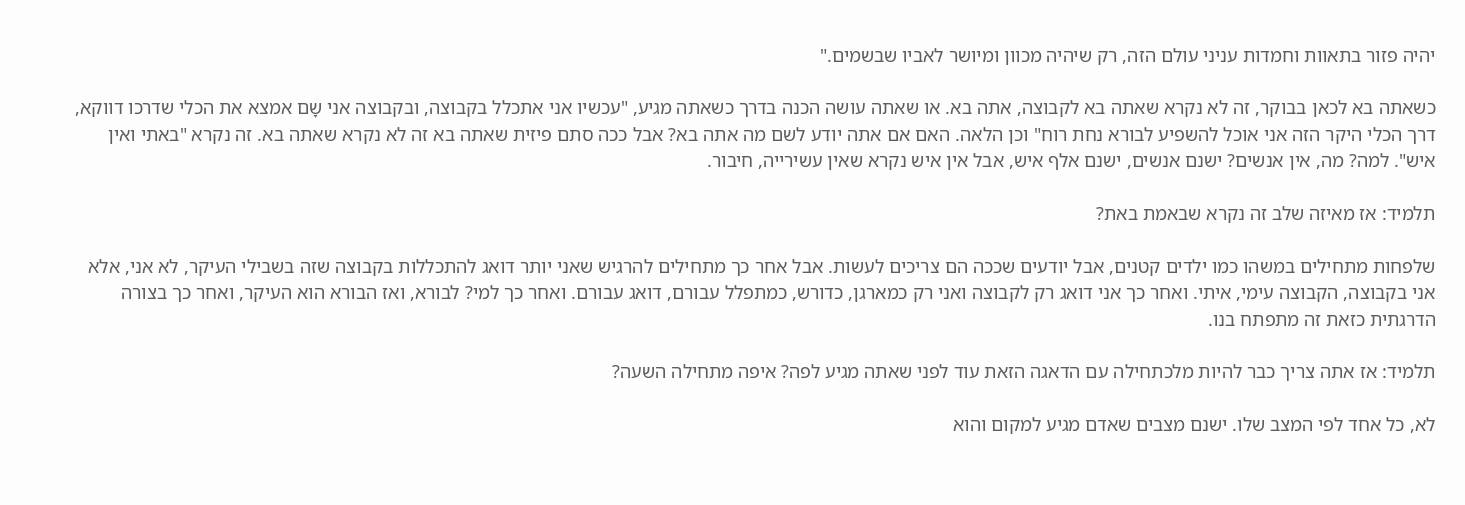יהיה פזור בתאוות וחמדות עניני עולם הזה, רק שיהיה מכוון ומיושר לאביו שבשמים."

כשאתה בא לכאן בבוקר, זה לא נקרא שאתה בא לקבוצה, אתה בא. או שאתה עושה הכנה בדרך כשאתה מגיע, "עכשיו אני אתכלל בקבוצה, ובקבוצה אני שָם אמצא את הכלי שדרכו דווקא, דרך הכלי היקר הזה אני אוכל להשפיע לבורא נחת רוח" וכן הלאה. האם אם אתה יודע לשם מה אתה בא? אבל ככה סתם פיזית שאתה בא זה לא נקרא שאתה בא. זה נקרא "באתי ואין איש". למה? מה, אין אנשים? ישנם אנשים, ישנם אלף איש, אבל אין איש נקרא שאין עשירייה, חיבור.

תלמיד: אז מאיזה שלב זה נקרא שבאמת באת?

שלפחות מתחילים במשהו כמו ילדים קטנים, אבל יודעים שככה הם צריכים לעשות. אבל אחר כך מתחילים להרגיש שאני יותר דואג להתכללות בקבוצה שזה בשבילי העיקר, לא אני, אלא אני בקבוצה, הקבוצה עימי, איתי. ואחר כך אני דואג רק לקבוצה ואני רק כמארגן, כדורש, כמתפלל עבורם, דואג עבורם. ואחר כך למי? לבורא, ואז הבורא הוא העיקר, ואחר כך בצורה הדרגתית כזאת זה מתפתח בנו.

תלמיד: אז אתה צריך כבר להיות מלכתחילה עם הדאגה הזאת עוד לפני שאתה מגיע לפה? איפה מתחילה השעה?

לא, כל אחד לפי המצב שלו. ישנם מצבים שאדם מגיע למקום והוא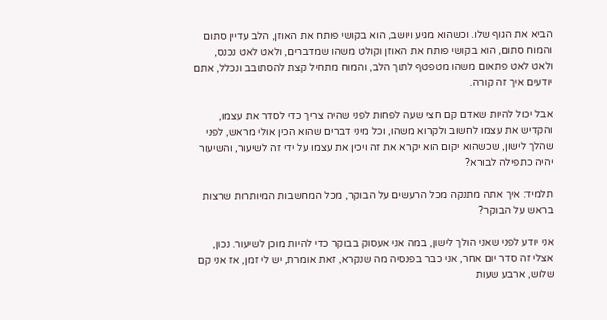הביא את הגוף שלו. וכשהוא מגיע ויושב, הוא בקושי פותח את האוזן, הלב עדיין סתום והמוח סתום, הוא בקושי פותח את האוזן וקולט משהו שמדברים, ולאט לאט נכנס, ולאט לאט פתאום משהו מטפטף לתוך הלב, והמוח מתחיל קצת להסתובב ונכלל, אתם יודעים איך זה קורה.

אבל יכול להיות שאדם קם חצי שעה לפחות לפני שהיה צריך כדי לסדר את עצמו, והקדיש את עצמו לחשוב ולקרוא משהו, וכל מיני דברים שהוא הכין אולי מראש, לפני שהלך לישון, שכשהוא יקום הוא יקרא את זה ויכין את עצמו על ידי זה לשיעור, והשיעור יהיה כתפילה לבורא?

תלמיד: איך אתה מתנקה מכל הרעשים על הבוקר, מכל המחשבות המיותרות שרצות בראש על הבוקר?

אני יודע לפני שאני הולך לישון, במה אני אעסוק בבוקר כדי להיות מוכן לשיעור. נכון, אצלי זה סדר יום אחר, אני כבר בפנסיה מה שנקרא, זאת אומרת, יש לי זמן, אז אני קם שלוש, ארבע שעות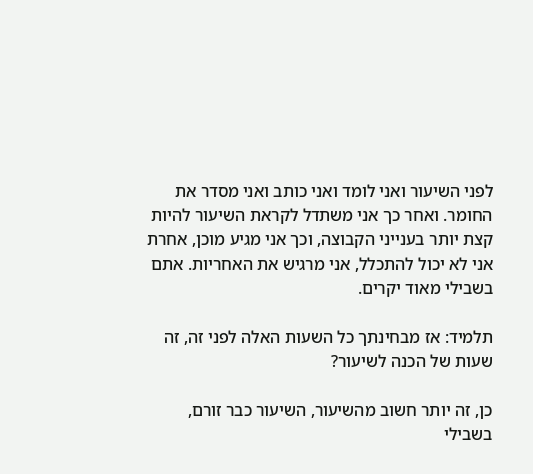לפני השיעור ואני לומד ואני כותב ואני מסדר את החומר. ואחר כך אני משתדל לקראת השיעור להיות קצת יותר בענייני הקבוצה, וכך אני מגיע מוכן, אחרת אני לא יכול להתכלל, אני מרגיש את האחריות. אתם בשבילי מאוד יקרים.

תלמיד: אז מבחינתך כל השעות האלה לפני זה, זה שעות של הכנה לשיעור?

כן, זה יותר חשוב מהשיעור, השיעור כבר זורם, בשבילי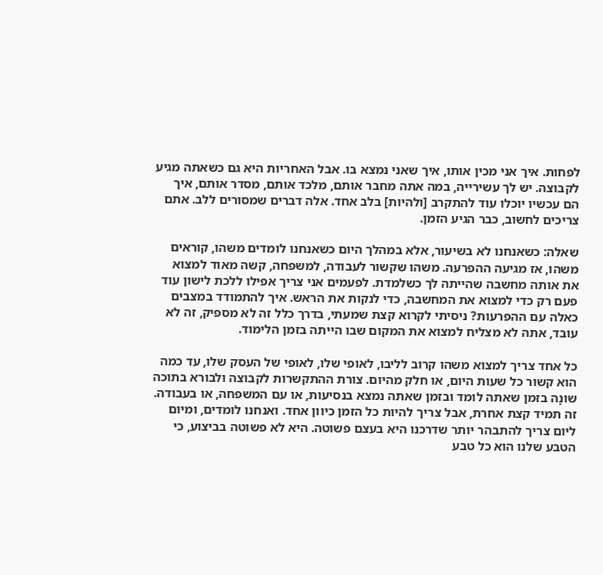לפחות. איך אני מכין אותו, איך שאני נמצא בו. אבל האחריות היא גם כשאתה מגיע לקבוצה. יש לך עשירייה, במה אתה מחבר אותם, מלכד אותם, מסדר אותם, איך הם עכשיו יוכלו עוד להתקרב [ולהיות] בלב אחד. אלה דברים שמסורים ללב. אתם צריכים לחשוב, כבר הגיע הזמן.

שאלה: כשאנחנו לא בשיעור, אלא במהלך היום כשאנחנו לומדים משהו, קוראים משהו, אז מגיעה ההפרעה. משהו שקשור לעבודה, למשפחה, קשה מאוד למצוא את אותה מחשבה שהייתה לך כשלמדת. לפעמים אני צריך אפילו ללכת לישון עוד פעם רק כדי למצוא את המחשבה, כדי לנקות את הראש. איך להתמודד במצבים כאלה עם ההפרעות? ניסיתי לקרוא קצת שמעתי, בדרך כלל זה לא מספיק, זה לא עובד, אתה לא מצליח למצוא את המקום שבו הייתה בזמן הלימוד.

כל אחד צריך למצוא משהו קרוב לליבו, לאופי שלו, לאופי של העסק שלו, עד כמה הוא קשור כל שעות היום, או חלק מהיום. צורת ההתקשרות לקבוצה ולבורא בתוכה שונָה בזמן שאתה לומד ובזמן שאתה נמצא בנסיעות, או עם המשפחה, או בעבודה. זה תמיד קצת אחרת, אבל צריך להיות כל הזמן כיוון אחד. ואנחנו לומדים, ומיום ליום צריך להתבהר יותר שדרכנו היא בעצם פשוטה. היא לא פשוטה בביצוע, כי הטבע שלנו הוא כל טבע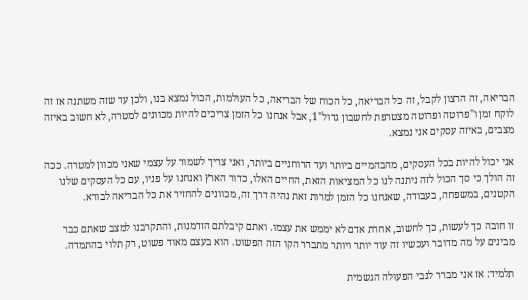הבריאה, זה הרצון לקבל, זה כל הבריאה, כל הכוח של הבריאה, כל העולמות, הכול נמצא בנו, ולכן עד שזה משתנה אז זה לוקח זמן ו"פרוטה ופרוטה מצטרפת לחשבון גדול"1, אבל אנחנו כל הזמן צריכים להיות מכוונים למטרה, לא חשוב באיזה מצבים, באיזה עסקים אני נמצא.

אני יכול להיות בכל העסקים, מהבהמיים ביותר ועד הרוחניים ביותר, ואני צריך לשמור על עצמי שאני מכוון למטרה. ככה זה הולך כי סך הכול לזה ניתנה לנו כל המציאות הזאת, החיים האלו, כדור הארץ ואנחנו על פניו, עם כל העסקים שלנו הקטנים, במשפחה, בעבודה, שאנחנו כל הזמן למרות זאת נהיה דרך זה, מכוונים להחזיר את כל הבריאה לבורא.

זו חובה כך לעשות, כך לחשוב, אחרת אדם לא יממש את עצמו. ואתם קיבלתם הזדמנות, והתקרבנו למצב שאתם כבר מבינים על מה מדובר ועכשיו זה עוד יותר ויותר מתברר הקו הזה הפשוט. הוא בעצם מאוד פשוט, רק תלוי בהתמדה.

תלמיד: אז אני מברר לגבי הפעולה הגשמית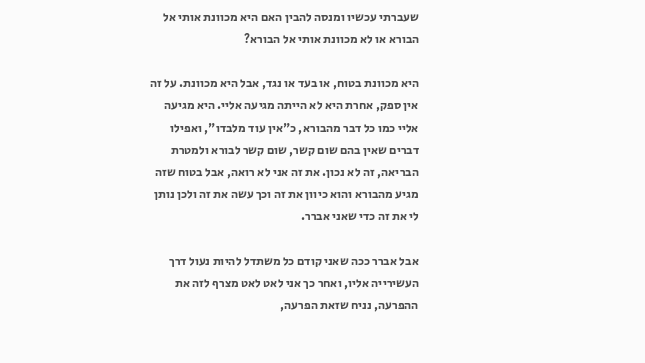שעברתי עכשיו ומנסה להבין האם היא מכוונת אותי אל הבורא או לא מכוונת אותי אל הבורא?

היא מכוונת בטוח, או בעד או נגד, אבל היא מכוונת. על זה אין ספק, אחרת היא לא הייתה מגיעה אליי. היא מגיעה אליי כמו כל דבר מהבורא, כ"אין עוד מלבדו", ואפילו דברים שאין בהם שום קשר, שום קשר לבורא ולמטרת הבריאה, זה לא נכון. את זה אני לא רואה, אבל בטוח שזה מגיע מהבורא והוא כיוון את זה וכך עשה את זה ולכן נותן לי את זה כדי שאני אברר.

אבל אברר ככה שאני קודם כל משתדל להיות נעול דרך העשירייה אליו, ואחר כך אני לאט לאט מצרף לזה את ההפרעה, נניח שזאת הפרעה,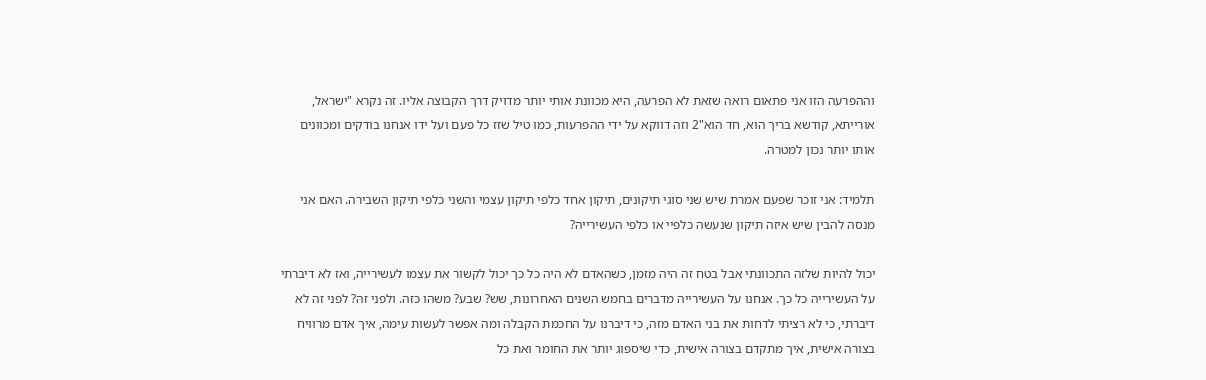וההפרעה הזו אני פתאום רואה שזאת לא הפרעה, היא מכוונת אותי יותר מדויק דרך הקבוצה אליו. זה נקרא "ישראל, אורייתא, קודשא בריך הוא, חד הוא"2 וזה דווקא על ידי ההפרעות, כמו טיל שזז כל פעם ועל ידו אנחנו בודקים ומכוונים אותו יותר נכון למטרה.

תלמיד: אני זוכר שפעם אמרת שיש שני סוגי תיקונים, תיקון אחד כלפי תיקון עצמי והשני כלפי תיקון השבירה. האם אני מנסה להבין שיש איזה תיקון שנעשה כלפיי או כלפי העשירייה?

יכול להיות שלזה התכוונתי אבל בטח זה היה מזמן, כשהאדם לא היה כל כך יכול לקשור את עצמו לעשירייה, ואז לא דיברתי על העשירייה כל כך. אנחנו על העשירייה מדברים בחמש השנים האחרונות, שש? שבע? משהו כזה. ולפני זה? לפני זה לא דיברתי, כי לא רציתי לדחות את בני האדם מזה, כי דיברנו על החכמת הקבלה ומה אפשר לעשות עימה, איך אדם מרוויח בצורה אישית, איך מתקדם בצורה אישית, כדי שיספוג יותר את החומר ואת כל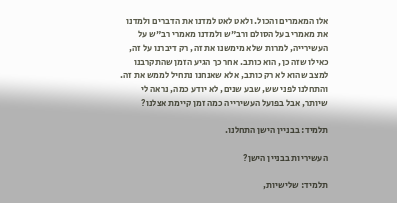אלו המאמרים והכול. ולאט לאט למדנו את הדברים ולמדנו את מאמרי בעל הסולם ורב"ש ולמדנו מאמרי רב"ש על העשירייה, למרות שלא מימשנו את זה, רק דיברנו על זה, כאילו שזה כן, הוא כותב. אחר כך הגיע הזמן שהתקרבנו למצב שהוא לא רק כותב, אלא שאנחנו נתחיל לממש את זה. והתחלנו לפני שש, שבע שנים, לא יודע כמה, נראה לי שיותר, אבל בפועל העשירייה כמה זמן קיימת אצלנו?

תלמיד: בבניין הישן התחלנו.

העשיריות בבניין הישן?

תלמיד: שלישיות,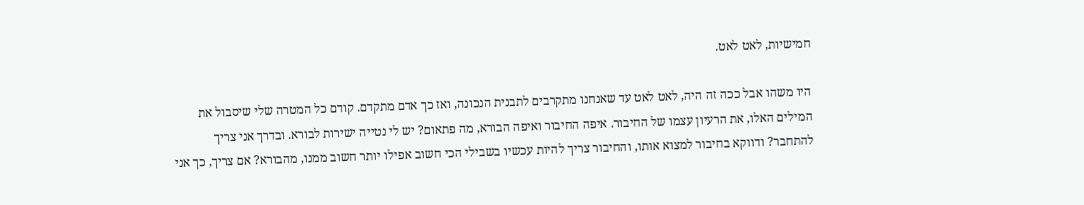חמישיות, לאט לאט.

היו משהו אבל ככה זה היה, לאט לאט עד שאנחנו מתקרבים לתבנית הנכונה, ואז כך אדם מתקדם. קודם כל המטרה שלי שיסבול את המילים האלו, את הרעיון עצמו של החיבור. איפה החיבור ואיפה הבורא, מה פתאום? יש לי נטייה ישירות לבורא. ובדרך אני צריך להתחבר? ודווקא בחיבור למצוא אותו, והחיבור צריך להיות עכשיו בשבילי הכי חשוב אפילו יותר חשוב ממנו, מהבורא? אם צריך, כך אני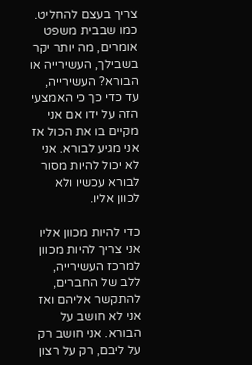צריך בעצם להחליט. כמו שבבית משפט אומרים, מה יותר יקר בשבילך, העשירייה או הבורא? העשירייה, עד כדי כך כי האמצעי הזה על ידו אם אני מקיים בו את הכול אז אני מגיע לבורא. אני לא יכול להיות מסור לבורא עכשיו ולא לכוון אליו.

כדי להיות מכוון אליו אני צריך להיות מכוון למרכז העשירייה, ללב של החברים, להתקשר אליהם ואז אני לא חושב על הבורא. אני חושב רק על ליבם, רק על רצון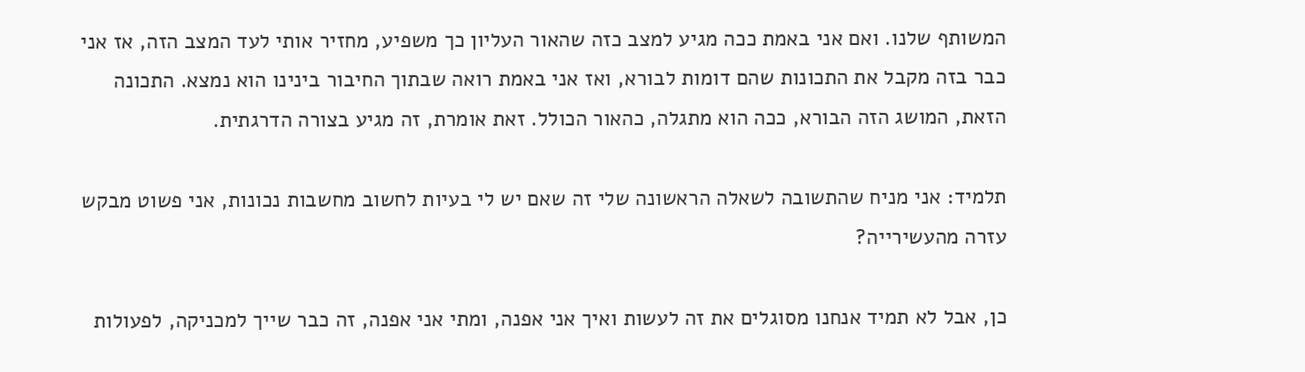המשותף שלנו. ואם אני באמת ככה מגיע למצב כזה שהאור העליון כך משפיע, מחזיר אותי לעד המצב הזה, אז אני כבר בזה מקבל את התכונות שהם דומות לבורא, ואז אני באמת רואה שבתוך החיבור בינינו הוא נמצא. התכונה הזאת, המושג הזה הבורא, ככה הוא מתגלה, כהאור הכולל. זאת אומרת, זה מגיע בצורה הדרגתית.

תלמיד: אני מניח שהתשובה לשאלה הראשונה שלי זה שאם יש לי בעיות לחשוב מחשבות נכונות, אני פשוט מבקש עזרה מהעשירייה?

כן, אבל לא תמיד אנחנו מסוגלים את זה לעשות ואיך אני אפנה, ומתי אני אפנה, זה כבר שייך למכניקה, לפעולות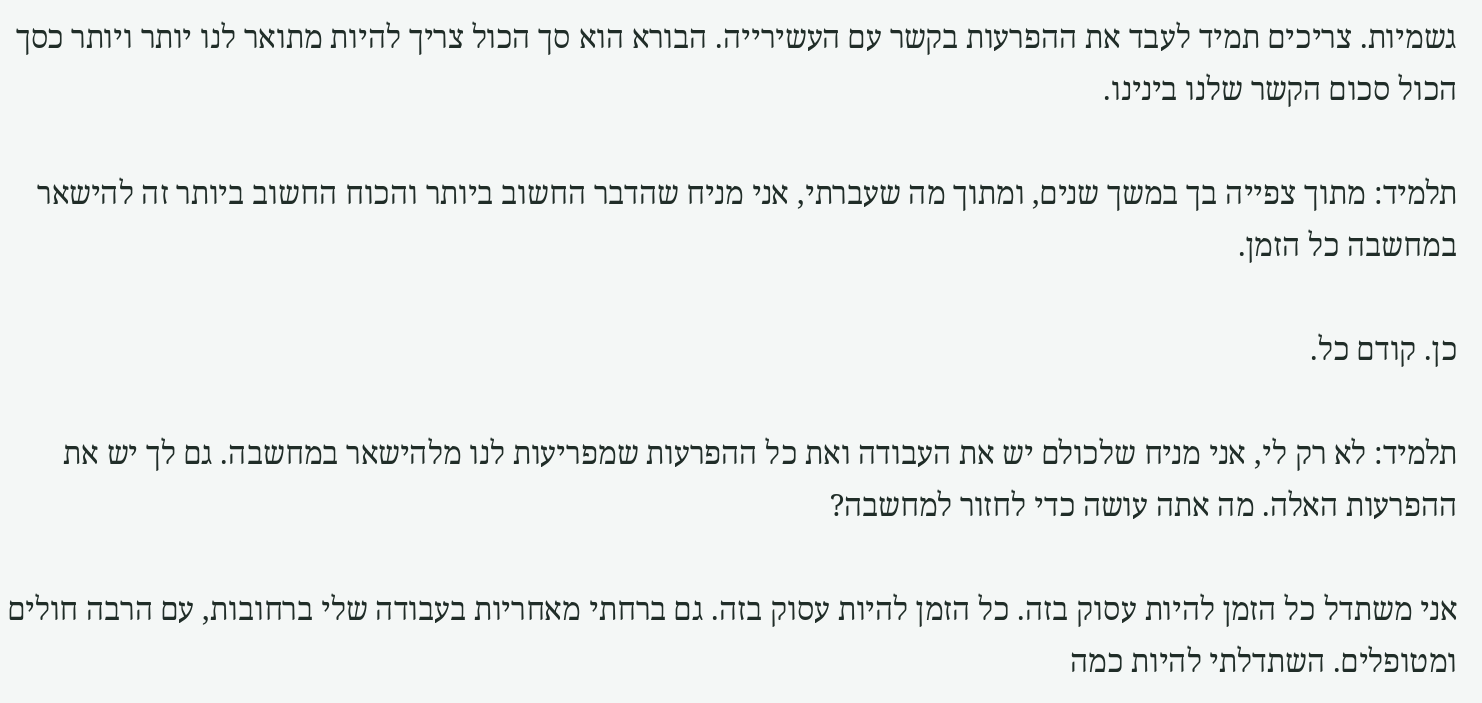גשמיות. צריכים תמיד לעבד את ההפרעות בקשר עם העשירייה. הבורא הוא סך הכול צריך להיות מתואר לנו יותר ויותר כסך הכול סכום הקשר שלנו בינינו.

תלמיד: מתוך צפייה בך במשך שנים, ומתוך מה שעברתי, אני מניח שהדבר החשוב ביותר והכוח החשוב ביותר זה להישאר במחשבה כל הזמן.

כן. קודם כל.

תלמיד: לא רק לי, אני מניח שלכולם יש את העבודה ואת כל ההפרעות שמפריעות לנו מלהישאר במחשבה. גם לך יש את ההפרעות האלה. מה אתה עושה כדי לחזור למחשבה?

אני משתדל כל הזמן להיות עסוק בזה. כל הזמן להיות עסוק בזה. גם ברחתי מאחריות בעבודה שלי ברחובות, עם הרבה חולים ומטופלים. השתדלתי להיות כמה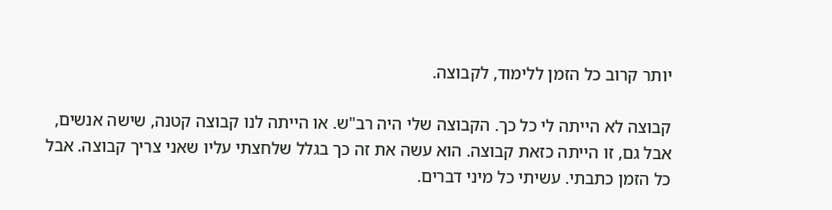יותר קרוב כל הזמן ללימוד, לקבוצה.

קבוצה לא הייתה לי כל כך. הקבוצה שלי היה רב"ש. או הייתה לנו קבוצה קטנה, שישה אנשים, אבל גם, זו הייתה כזאת קבוצה. הוא עשה את זה כך בגלל שלחצתי עליו שאני צריך קבוצה. אבל כל הזמן כתבתי. עשיתי כל מיני דברים.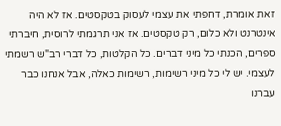זאת אומרת, דחפתי את עצמי לעסוק בטקסטים. אז לא היה אינטרנט ולא כלום, רק טקסטים. אז אני תרגמתי לרוסית, חיברתי ספרים, הכנתי כל מיני דברים. כל הקלטות, כל דברי רב"ש רשמתי לעצמי. יש לי כל מיני רשימות, רשימות כאלה, אבל אנחנו כבר עברנו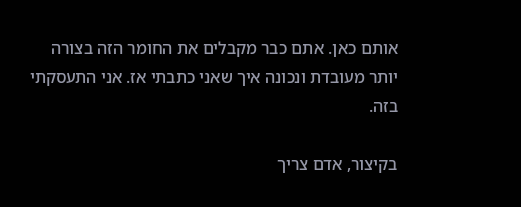אותם כאן. אתם כבר מקבלים את החומר הזה בצורה יותר מעובדת ונכונה איך שאני כתבתי אז. אני התעסקתי בזה.

בקיצור, אדם צריך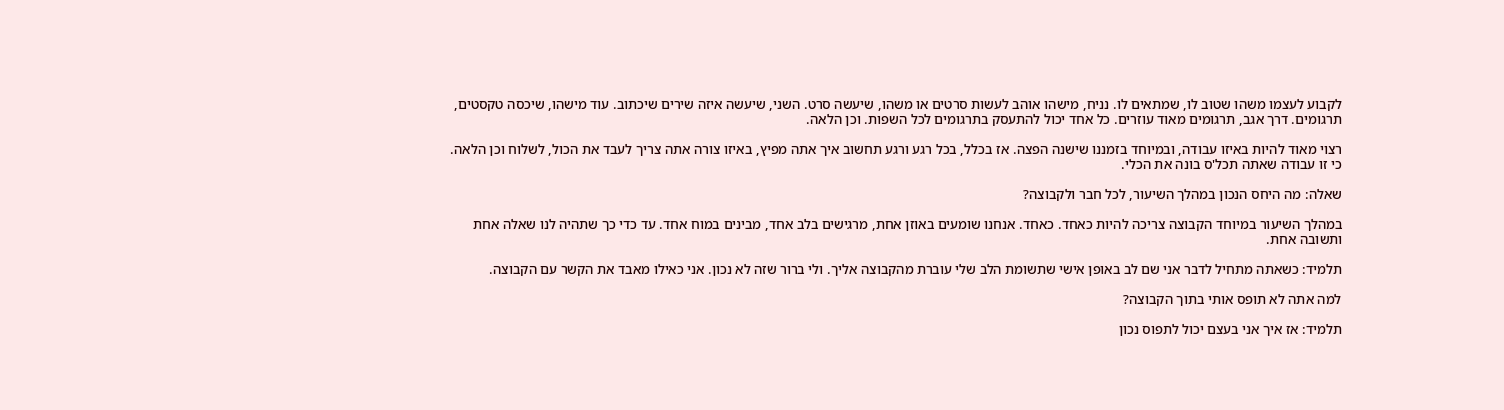לקבוע לעצמו משהו שטוב לו, שמתאים לו. נניח, מישהו אוהב לעשות סרטים או משהו, שיעשה סרט. השני, שיעשה איזה שירים שיכתוב. עוד מישהו, שיכסה טקסטים, תרגומים. דרך אגב, תרגומים מאוד עוזרים. כל אחד יכול להתעסק בתרגומים לכל השפות. וכן הלאה.

רצוי מאוד להיות באיזו עבודה, ובמיוחד בזמננו שישנה הפצה. אז בכלל, בכל רגע ורגע תחשוב איך אתה מפיץ, באיזו צורה אתה צריך לעבד את הכול, לשלוח וכן הלאה. כי זו עבודה שאתה תכל'ס בונה את הכלי.

שאלה: מה היחס הנכון במהלך השיעור, לכל חבר ולקבוצה?

במהלך השיעור במיוחד הקבוצה צריכה להיות כאחד. כאחד. אנחנו שומעים באוזן אחת, מרגישים בלב אחד, מבינים במוח אחד. עד כדי כך שתהיה לנו שאלה אחת ותשובה אחת.

תלמיד: כשאתה מתחיל לדבר אני שם לב באופן אישי שתשומת הלב שלי עוברת מהקבוצה אליך. ולי ברור שזה לא נכון. אני כאילו מאבד את הקשר עם הקבוצה.

למה אתה לא תופס אותי בתוך הקבוצה?

תלמיד: אז איך אני בעצם יכול לתפוס נכון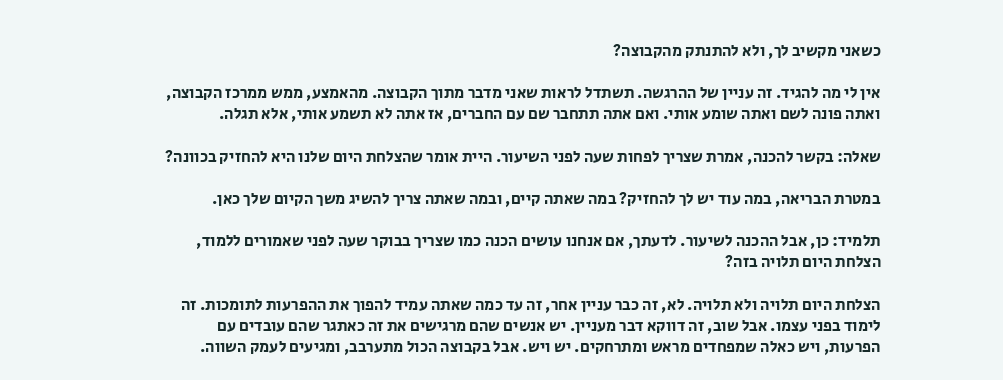כשאני מקשיב לך, ולא להתנתק מהקבוצה?

אין לי מה להגיד. זה עניין של ההרגשה. תשתדל לראות שאני מדבר מתוך הקבוצה. מהאמצע, ממש ממרכז הקבוצה, ואתה פונה לשם ואתה שומע אותי. ואם אתה תתחבר שם עם החברים, אז אתה לא תשמע אותי, אלא תגלה.

שאלה: בקשר להכנה, אמרת שצריך לפחות שעה לפני השיעור. היית אומר שהצלחת היום שלנו היא להחזיק בכוונה?

במטרת הבריאה, במה עוד יש לך להחזיק? במה שאתה קיים, ובמה שאתה צריך להשיג משך הקיום שלך כאן.

תלמיד: כן, אבל ההכנה לשיעור. לדעתך, אם אנחנו עושים הכנה כמו שצריך בבוקר שעה לפני שאמורים ללמוד, הצלחת היום תלויה בזה?

הצלחת היום תלויה ולא תלויה. לא, זה כבר עניין אחר, זה עד כמה שאתה עמיד להפוך את ההפרעות לתומכות. זה לימוד בפני עצמו. אבל שוב, זה דווקא דבר מעניין. יש אנשים שהם מרגישים את זה כאתגר שהם עובדים עם הפרעות, ויש כאלה שמפחדים מראש ומתרחקים. יש ויש. אבל בקבוצה הכול מתערבב, ומגיעים לעמק השווה.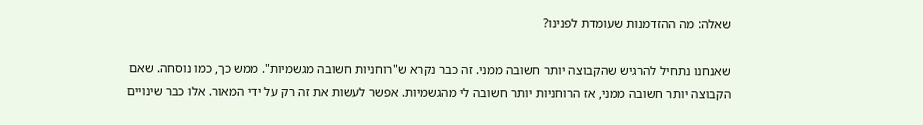שאלה: מה ההזדמנות שעומדת לפנינו?

שאנחנו נתחיל להרגיש שהקבוצה יותר חשובה ממני. זה כבר נקרא ש"רוחניות חשובה מגשמיות". ממש כך, כמו נוסחה. שאם הקבוצה יותר חשובה ממני, אז הרוחניות יותר חשובה לי מהגשמיות. אפשר לעשות את זה רק על ידי המאור. אלו כבר שינויים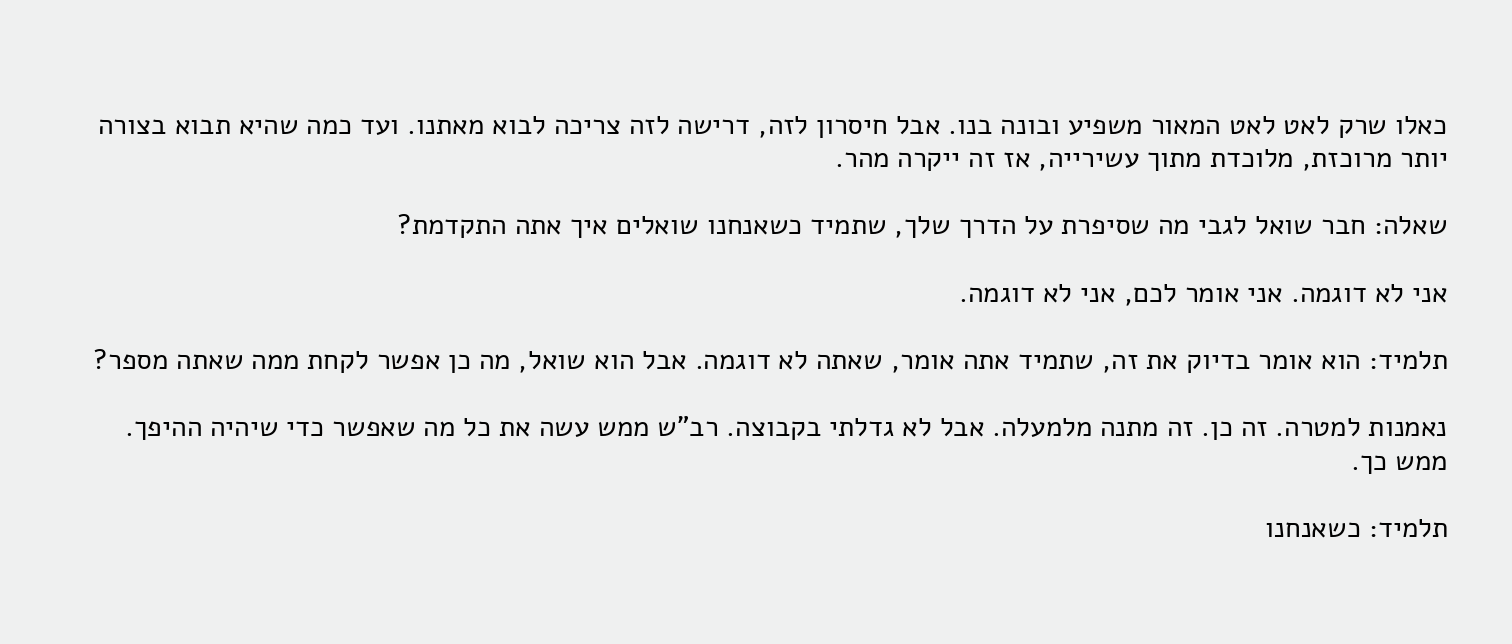כאלו שרק לאט לאט המאור משפיע ובונה בנו. אבל חיסרון לזה, דרישה לזה צריכה לבוא מאתנו. ועד כמה שהיא תבוא בצורה יותר מרוכזת, מלוכדת מתוך עשירייה, אז זה ייקרה מהר.

שאלה: חבר שואל לגבי מה שסיפרת על הדרך שלך, שתמיד כשאנחנו שואלים איך אתה התקדמת?

אני לא דוגמה. אני אומר לכם, אני לא דוגמה.

תלמיד: הוא אומר בדיוק את זה, שתמיד אתה אומר, שאתה לא דוגמה. אבל הוא שואל, מה כן אפשר לקחת ממה שאתה מספר?

נאמנות למטרה. זה כן. זה מתנה מלמעלה. אבל לא גדלתי בקבוצה. רב"ש ממש עשה את כל מה שאפשר כדי שיהיה ההיפך. ממש כך.

תלמיד: כשאנחנו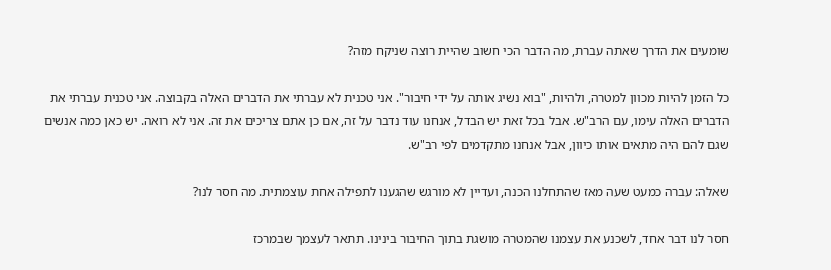שומעים את הדרך שאתה עברת, מה הדבר הכי חשוב שהיית רוצה שניקח מזה?

כל הזמן להיות מכוון למטרה, ולהיות, "בוא נשיג אותה על ידי חיבור". אני טכנית לא עברתי את הדברים האלה בקבוצה. אני טכנית עברתי את הדברים האלה עימו, עם הרב"ש. אבל בכל זאת יש הבדל, אנחנו עוד נדבר על זה, אם כן אתם צריכים את זה. אני לא רואה. יש כאן כמה אנשים שגם להם היה מתאים אותו כיוון, אבל אנחנו מתקדמים לפי רב"ש.

שאלה: עברה כמעט שעה מאז שהתחלנו הכנה, ועדיין לא מורגש שהגענו לתפילה אחת עוצמתית. מה חסר לנו?

חסר לנו דבר אחד, לשכנע את עצמנו שהמטרה מושגת בתוך החיבור בינינו. תתאר לעצמך שבמרכז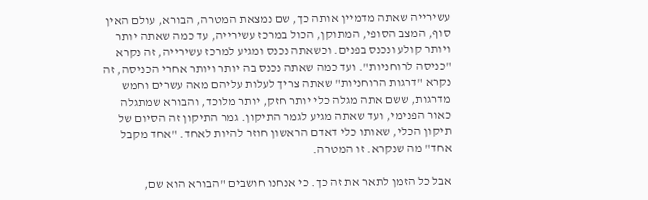עשירייה שאתה מדמיין אותה כך, שם נמצאת המטרה, הבורא, עולם האין סוף, המצב הסופי, המתוקן, הכול במרכז עשירייה, עד כמה שאתה יותר ויותר קולע ונכנס בפנים. וכשאתה נכנס ומגיע למרכז עשירייה, זה נקרא "כניסה לרוחניות". ועד כמה שאתה נכנס בה יותר ויותר אחרי הכניסה, זה נקרא "דרגות הרוחניות" שאתה צריך לעלות עליהם מאה עשרים וחמש מדרגות, ששם אתה מגלה כלי יותר חזק, יותר מלוכד, והבורא שמתגלה כאור הפנימי, ועד שאתה מגיע לגמר התיקון. גמר התיקון זה הסיום של תיקון הכלי, שאותו כלי דאדם הראשון חוזר להיות לאחד. "אחד מקבל אחד" מה שנקרא. זו המטרה.

אבל כל הזמן לתאר את זה כך. כי אנחנו חושבים "הבורא הוא שם,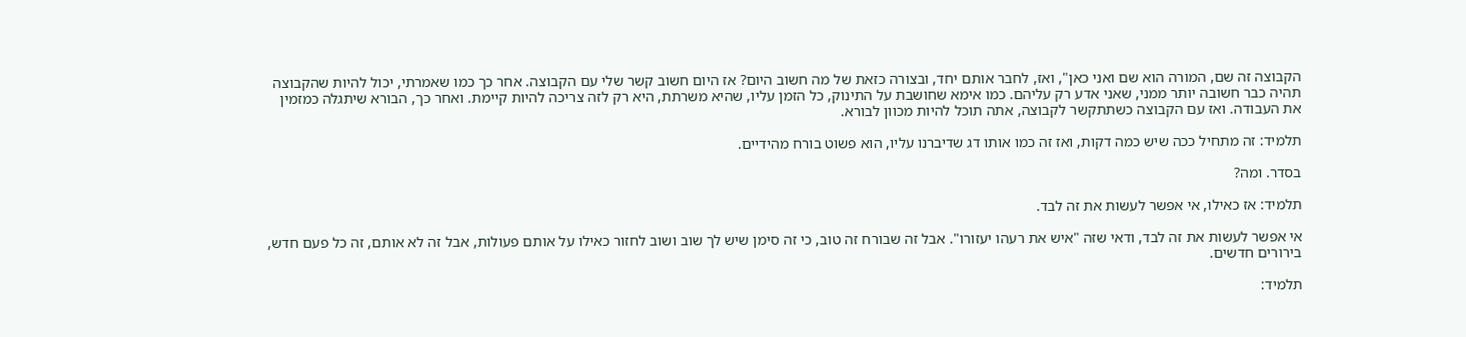הקבוצה זה שם, המורה הוא שם ואני כאן", ואז, לחבר אותם יחד, ובצורה כזאת של מה חשוב היום? אז היום חשוב קשר שלי עם הקבוצה. אחר כך כמו שאמרתי, יכול להיות שהקבוצה תהיה כבר חשובה יותר ממני, שאני אדע רק עליהם. כמו אימא שחושבת על התינוק, כל הזמן עליו, שהיא משרתת, היא רק לזה צריכה להיות קיימת. ואחר כך, הבורא שיתגלה כמזמין את העבודה. ואז עם הקבוצה כשתתקשר לקבוצה, אתה תוכל להיות מכוון לבורא.

תלמיד: זה מתחיל ככה שיש כמה דקות, ואז זה כמו אותו דג שדיברנו עליו, הוא פשוט בורח מהידיים.

בסדר. ומה?

תלמיד: אז כאילו, אי אפשר לעשות את זה לבד.

אי אפשר לעשות את זה לבד, ודאי שזה "איש את רעהו יעזורו". אבל זה שבורח זה טוב, כי זה סימן שיש לך שוב ושוב לחזור כאילו על אותם פעולות, אבל זה לא אותם, זה כל פעם חדש, בירורים חדשים.

תלמיד: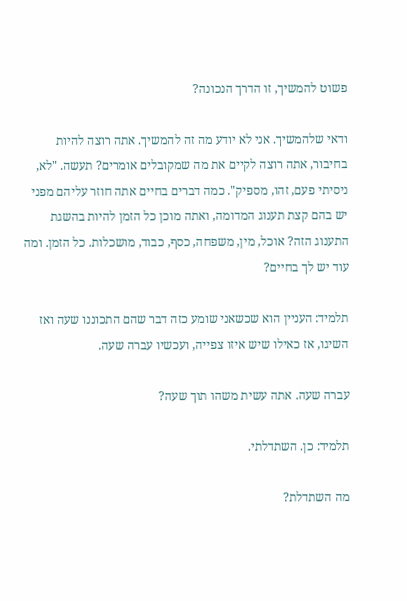פשוט להמשיך, זו הדרך הנכונה?

ודאי שלהמשיך. אני לא יודע מה זה להמשיך. אתה רוצה להיות בחיבור, אתה רוצה לקיים את מה שמקובלים אומרים? תעשה. "לא, ניסיתי פעם, זהו, מספיק". כמה דברים בחיים אתה חוזר עליהם מפני יש בהם קצת תענוג המדומה, ואתה מוכן כל הזמן להיות בהשגת התענוג הזה? אוכל, מין, משפחה, כסף, כבוד, מושכלות. כל הזמן. ומה עוד יש לך בחיים?

תלמיד: העניין הוא שכשאני שומע כזה דבר שהם התכוננו שעה ואז השיגו, אז כאילו שיש איזו צפייה, ועכשיו עברה שעה.

עברה שעה. אתה עשית משהו תוך שעה?

תלמיד: כן. השתדלתי.

מה השתדלת?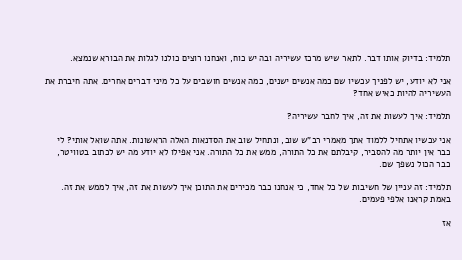תלמיד: בדיוק אותו דבר. לתאר שיש מרכז עשיריה ובה יש כוח, ואנחנו רוצים כולנו לגלות את הבורא שנמצא.

אני לא יודע, יש לפניך עכשיו שם כמה אנשים ישנים, כמה אנשים חושבים על כל מיני דברים אחרים. אתה חיברת את העשיריה להיות כאיש אחד?

תלמיד: איך לעשות את זה, איך לחבר עשיריה?

אני עכשיו אתחיל ללמוד אתך מאמרי רב"ש שוב, ונתחיל שוב את הסדנאות האלה הראשונות. אתה שואל אותי? לי כבר אין יותר מה להסביר, קיבלתם את כל התורה, ממש את כל התורה. אני אפילו לא יודע מה יש לכתוב בטוויטר, כבר הכול נשפך שם.

תלמיד: זה עניין של חשיבות של כל אחד, כי אנחנו כבר מכירים את התוכן איך לעשות את זה, איך לממש את זה. באמת קראנו אלפי פעמים.

אז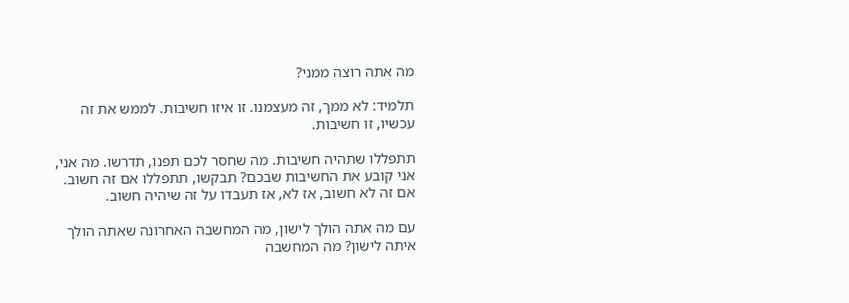מה אתה רוצה ממני?

תלמיד: לא ממך, זה מעצמנו. זו איזו חשיבות. לממש את זה עכשיו, זו חשיבות.

תתפללו שתהיה חשיבות. מה שחסר לכם תפנו, תדרשו. מה אני, אני קובע את החשיבות שבכם? תבקשו, תתפללו אם זה חשוב. אם זה לא חשוב, אז לא, אז תעבדו על זה שיהיה חשוב.

עם מה אתה הולך לישון, מה המחשבה האחרונה שאתה הולך איתה לישון? מה המחשבה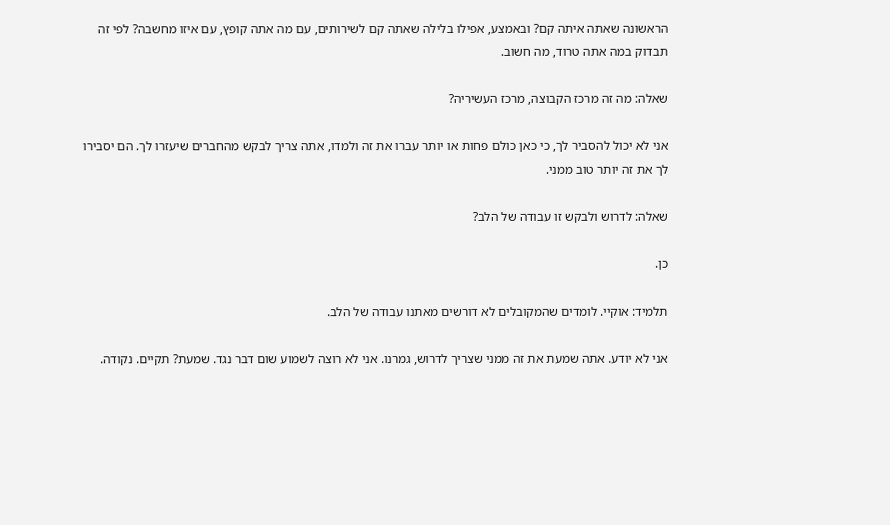הראשונה שאתה איתה קם? ובאמצע, אפילו בלילה שאתה קם לשירותים, עם מה אתה קופץ, עם איזו מחשבה? לפי זה תבדוק במה אתה טרוד, מה חשוב.

שאלה: מה זה מרכז הקבוצה, מרכז העשיריה?

אני לא יכול להסביר לך, כי כאן כולם פחות או יותר עברו את זה ולמדו, אתה צריך לבקש מהחברים שיעזרו לך. הם יסבירו לך את זה יותר טוב ממני.

שאלה: לדרוש ולבקש זו עבודה של הלב?

כן.

תלמיד: אוקיי. לומדים שהמקובלים לא דורשים מאתנו עבודה של הלב.

אני לא יודע. אתה שמעת את זה ממני שצריך לדרוש, גמרנו. אני לא רוצה לשמוע שום דבר נגד. שמעת? תקיים. נקודה.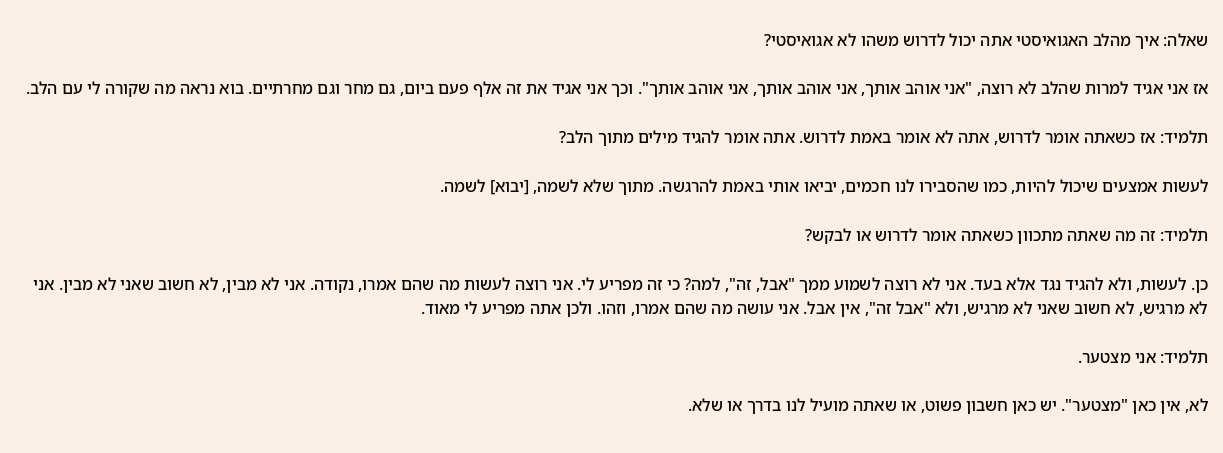שאלה: איך מהלב האגואיסטי אתה יכול לדרוש משהו לא אגואיסטי?

אז אני אגיד למרות שהלב לא רוצה, "אני אוהב אותך, אני אוהב אותך, אני אוהב אותך". וכך אני אגיד את זה אלף פעם ביום, גם מחר וגם מחרתיים. בוא נראה מה שקורה לי עם הלב.

תלמיד: אז כשאתה אומר לדרוש, אתה לא אומר באמת לדרוש. אתה אומר להגיד מילים מתוך הלב?

לעשות אמצעים שיכול להיות, כמו שהסבירו לנו חכמים, יביאו אותי באמת להרגשה. מתוך שלא לשמה, [יבוא] לשמה.

תלמיד: זה מה שאתה מתכוון כשאתה אומר לדרוש או לבקש?

כן. לעשות, ולא להגיד נגד אלא בעד. אני לא רוצה לשמוע ממך "אבל, זה", למה? כי זה מפריע לי. אני רוצה לעשות מה שהם אמרו, נקודה. אני לא מבין, לא חשוב שאני לא מבין. אני לא מרגיש, לא חשוב שאני לא מרגיש, ולא "אבל זה", אין אבל. אני עושה מה שהם אמרו, וזהו. ולכן אתה מפריע לי מאוד.

תלמיד: אני מצטער.

לא, אין כאן "מצטער". יש כאן חשבון פשוט, או שאתה מועיל לנו בדרך או שלא.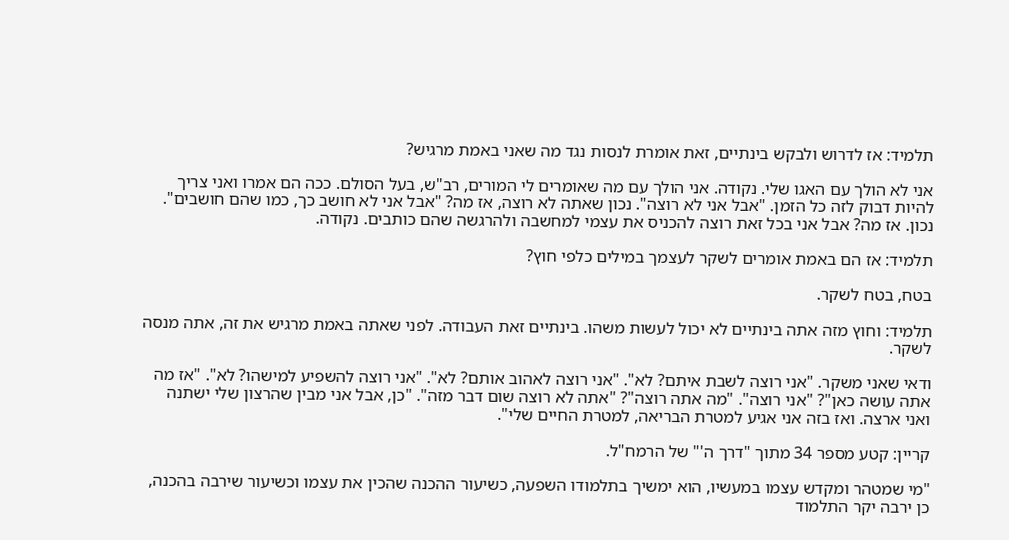תלמיד: אז לדרוש ולבקש בינתיים, זאת אומרת לנסות נגד מה שאני באמת מרגיש?

אני לא הולך עם האגו שלי. נקודה. אני הולך עם מה שאומרים לי המורים, רב"ש, בעל הסולם. ככה הם אמרו ואני צריך להיות דבוק לזה כל הזמן. "אבל אני לא רוצה". נכון שאתה לא רוצה, אז מה? "אבל אני לא חושב כך, כמו שהם חושבים". נכון. אז מה? אבל אני בכל זאת רוצה להכניס את עצמי למחשבה ולהרגשה שהם כותבים. נקודה.

תלמיד: אז הם באמת אומרים לשקר לעצמך במילים כלפי חוץ?

בטח, בטח לשקר.

תלמיד: וחוץ מזה אתה בינתיים לא יכול לעשות משהו. בינתיים זאת העבודה. לפני שאתה באמת מרגיש את זה, אתה מנסה לשקר.

ודאי שאני משקר. "אני רוצה לשבת איתם? לא". "אני רוצה לאהוב אותם? לא". "אני רוצה להשפיע למישהו? לא". "אז מה אתה עושה כאן"? "אני רוצה". "מה אתה רוצה"? "אתה לא רוצה שום דבר מזה". "כן, אבל אני מבין שהרצון שלי ישתנה ואני ארצה. ואז בזה אני אגיע למטרת הבריאה, למטרת החיים שלי".

קריין: קטע מספר 34 מתוך "דרך ה'" של הרמח"ל.

"מי שמטהר ומקדש עצמו במעשיו, הוא ימשיך בתלמודו השפעה, כשיעור ההכנה שהכין את עצמו וכשיעור שירבה בהכנה, כן ירבה יקר התלמוד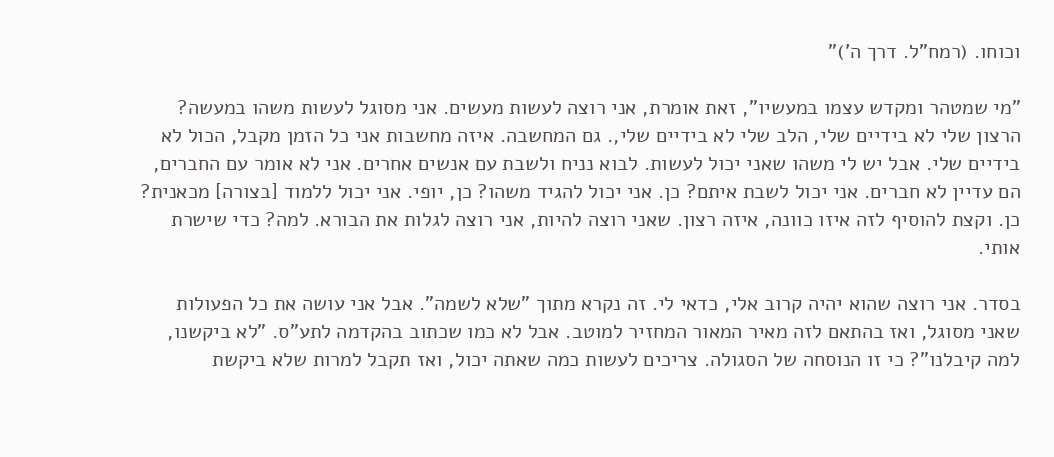וכוחו. (רמח"ל. דרך ה')"

"מי שמטהר ומקדש עצמו במעשיו", זאת אומרת, אני רוצה לעשות מעשים. אני מסוגל לעשות משהו במעשה? הרצון שלי לא בידיים שלי, הלב שלי לא בידיים שלי,. גם המחשבה. איזה מחשבות אני כל הזמן מקבל, הכול לא בידיים שלי. אבל יש לי משהו שאני יכול לעשות. לבוא נניח ולשבת עם אנשים אחרים. אני לא אומר עם החברים, הם עדיין לא חברים. אני יכול לשבת איתם? כן. אני יכול להגיד משהו? כן, יופי. אני יכול ללמוד [בצורה] מכאנית? כן. וקצת להוסיף לזה איזו כוונה, איזה רצון. שאני רוצה להיות, אני רוצה לגלות את הבורא. למה? כדי שישרת אותי.

בסדר. אני רוצה שהוא יהיה קרוב אלי, כדאי לי. זה נקרא מתוך "שלא לשמה". אבל אני עושה את כל הפעולות שאני מסוגל, ואז בהתאם לזה מאיר המאור המחזיר למוטב. אבל לא כמו שכתוב בהקדמה לתע"ס. "לא ביקשנו, למה קיבלנו"? כי זו הנוסחה של הסגולה. צריכים לעשות כמה שאתה יכול, ואז תקבל למרות שלא ביקשת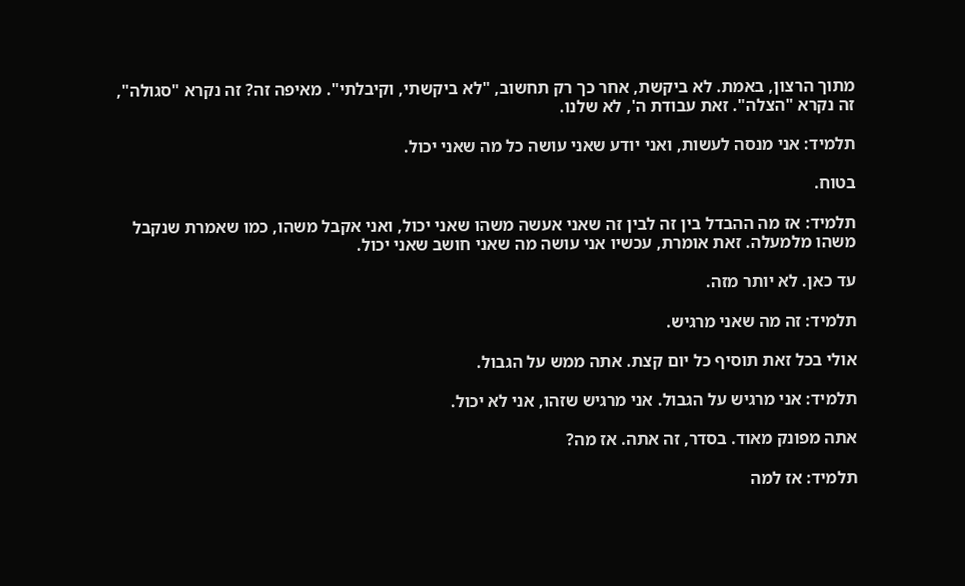מתוך הרצון, באמת. לא ביקשת, אחר כך רק תחשוב, "לא ביקשתי, וקיבלתי". מאיפה זה? זה נקרא "סגולה", זה נקרא "הצלה". זאת עבודת ה', לא שלנו.

תלמיד: אני מנסה לעשות, ואני יודע שאני עושה כל מה שאני יכול.

בטוח.

תלמיד: אז מה ההבדל בין זה לבין זה שאני אעשה משהו שאני יכול, ואני אקבל משהו, כמו שאמרת שנקבל משהו מלמעלה. זאת אומרת, עכשיו אני עושה מה שאני חושב שאני יכול.

עד כאן. לא יותר מזה.

תלמיד: זה מה שאני מרגיש.

אולי בכל זאת תוסיף כל יום קצת. אתה ממש על הגבול.

תלמיד: אני מרגיש על הגבול. אני מרגיש שזהו, אני לא יכול.

אתה מפונק מאוד. בסדר, זה אתה. אז מה?

תלמיד: אז למה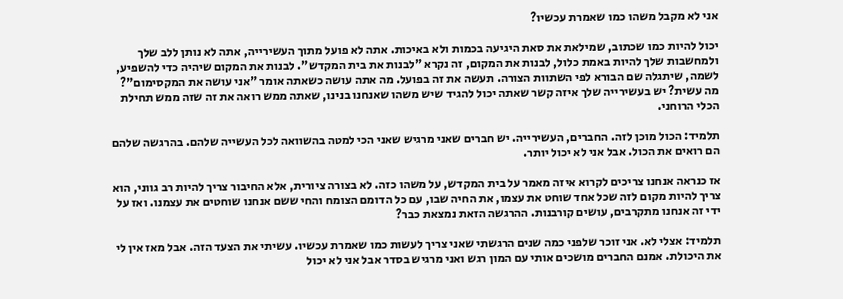אני לא מקבל משהו כמו שאמרת עכשיו?

יכול להיות כמו שכתוב, שמילאת את סאת היגיעה בכמות ולא באיכות. אתה לא פועל מתוך העשירייה, אתה לא נותן ללב שלך ולמחשבות שלך להיות באמת כלול, לבנות את המקום, זה נקרא "לבנות את בית המקדש". לבנות את המקום שיהיה כדי להשפיע, לשמה, שיתגלה שם הבורא לפי השתוות הצורה. תעשה את זה בפועל. מה אתה עושה כשאתה אומר "אני עושה את המקסימום"? מה עשית? יש בעשירייה שלך איזה קשר שאתה יכול להגיד שיש משהו שאנחנו בנינו, שאתה ממש רואה את זה שזה ממש תחילת הכלי הרוחני.

תלמיד: הכול מוכן לזה. החברים, העשירייה. יש חברים שאני מרגיש שאני הכי למטה בהשוואה לכל העשייה שלהם. בהרגשה שלהם הם רואים את הכול. אבל אני לא יכול יותר.

אז כנראה אנחנו צריכים לקרוא איזה מאמר על בית המקדש, על משהו כזה. לא בצורה ציורית, אלא החיבור צריך להיות רב גווני, הוא צריך להיות מקום לזה שכל אחד שוחט את עצמו, את החיה שבו, עם כל הדומם הצומח והחי ששם אנחנו שוחטים את עצמנו. ואז על ידי זה אנחנו מתקרבים, עושים קורבנות. ההרגשה הזאת נמצאת כבר?

תלמיד: אצלי לא. אני זוכר שלפני כמה שנים הרגשתי שאני צריך לעשות כמו שאמרת עכשיו. עשיתי את הצעד הזה. אבל מאז אין לי את היכולת. אמנם החברים מושכים אותי עם המון רגש ואני מרגיש בסדר אבל אני לא יכול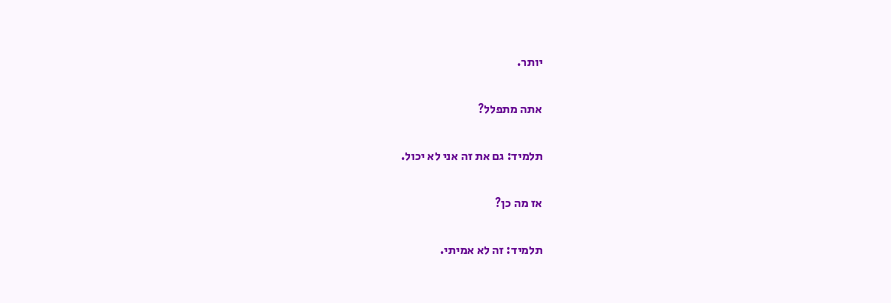יותר.

אתה מתפלל?

תלמיד: גם את זה אני לא יכול.

אז מה כן?

תלמיד: זה לא אמיתי.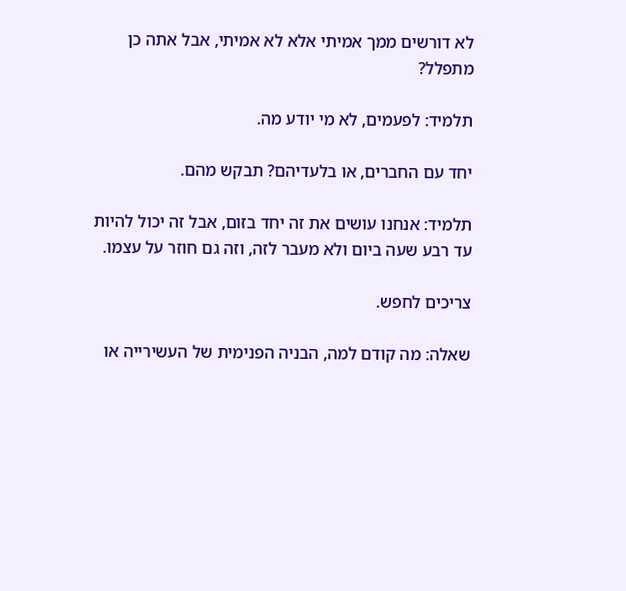לא דורשים ממך אמיתי אלא לא אמיתי, אבל אתה כן מתפלל?

תלמיד: לפעמים, לא מי יודע מה.

יחד עם החברים, או בלעדיהם? תבקש מהם.

תלמיד: אנחנו עושים את זה יחד בזום, אבל זה יכול להיות עד רבע שעה ביום ולא מעבר לזה, וזה גם חוזר על עצמו.

צריכים לחפש.

שאלה: מה קודם למה, הבניה הפנימית של העשירייה או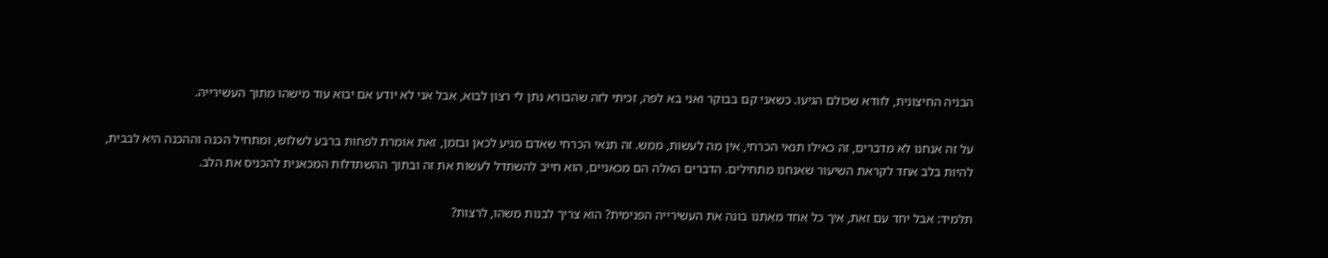הבניה החיצונית, לוודא שכולם הגיעו. כשאני קם בבוקר ואני בא לפה, זכיתי לזה שהבורא נתן לי רצון לבוא, אבל אני לא יודע אם יבוא עוד מישהו מתוך העשירייה.

על זה אנחנו לא מדברים, זה כאילו תנאי הכרחי, אין מה לעשות, ממש. זה תנאי הכרחי שאדם מגיע לכאן ובזמן, זאת אומרת לפחות ברבע לשלוש, ומתחיל הכנה וההכנה היא לבבית, להיות בלב אחד לקראת השיעור שאנחנו מתחילים. הדברים האלה הם מכאניים, הוא חייב להשתדל לעשות את זה ובתוך ההשתדלות המכאנית להכניס את הלב.

תלמיד: אבל יחד עם זאת, איך כל אחד מאתנו בונה את העשירייה הפנימית? הוא צריך לבנות משהו, לרצות?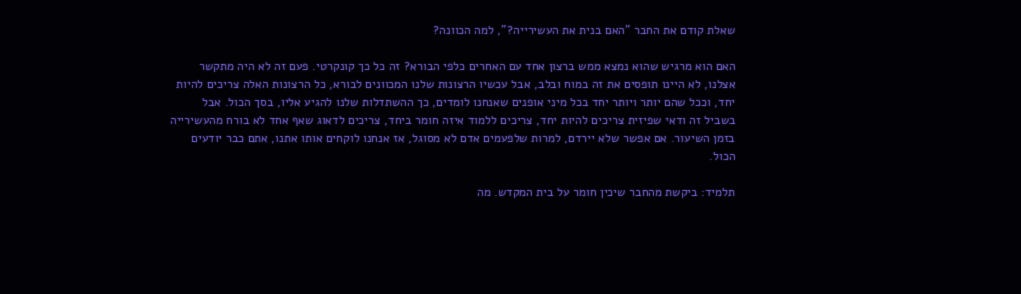שאלת קודם את החבר "האם בנית את העשירייה?", למה הכוונה?

האם הוא מרגיש שהוא נמצא ממש ברצון אחד עם האחרים כלפי הבורא? זה כל כך קונקרטי. פעם זה לא היה מתקשר אצלנו, לא היינו תופסים את זה במוח ובלב, אבל עכשיו הרצונות שלנו המכוונים לבורא, כל הרצונות האלה צריכים להיות יחד, וככל שהם יותר ויותר יחד בכל מיני אופנים שאנחנו לומדים, כך ההשתדלות שלנו להגיע אליו, בסך הכול. אבל בשביל זה ודאי שפיזית צריכים להיות יחד, צריכים ללמוד איזה חומר ביחד, צריכים לדאוג שאף אחד לא בורח מהעשירייה בזמן השיעור. אם אפשר שלא יירדם, למרות שלפעמים אדם לא מסוגל, אז אנחנו לוקחים אותו אתנו, אתם כבר יודעים הכול.

תלמיד: ביקשת מהחבר שיכין חומר על בית המקדש. מה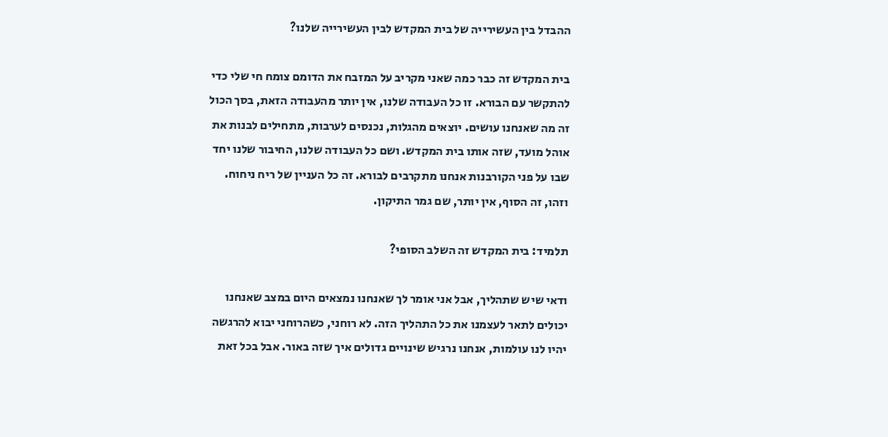ההבדל בין העשירייה של בית המקדש לבין העשירייה שלנו?

בית המקדש זה כבר כמה שאני מקריב על המזבח את הדומם צומח חי שלי כדי להתקשר עם הבורא. זו כל העבודה שלנו, אין יותר מהעבודה הזאת, בסך הכול זה מה שאנחנו עושים. יוצאים מהגלות, נכנסים לערבות, מתחילים לבנות את אוהל מועד, שזה אותו בית המקדש. ושם כל העבודה שלנו, החיבור שלנו יחד שבו על פני הקורבנות אנחנו מתקרבים לבורא. זה כל העניין של ריח ניחוח. וזהו, זה הסוף, אין יותר, שם גמר התיקון.

תלמיד: בית המקדש זה השלב הסופי?

ודאי שיש שתהליך, אבל אני אומר לך שאנחנו נמצאים היום במצב שאנחנו יכולים לתאר לעצמנו את כל התהליך הזה. לא רוחני, כשהרוחני יבוא להרגשה יהיו לנו עולמות, אנחנו נרגיש שינויים גדולים איך שזה באור. אבל בכל זאת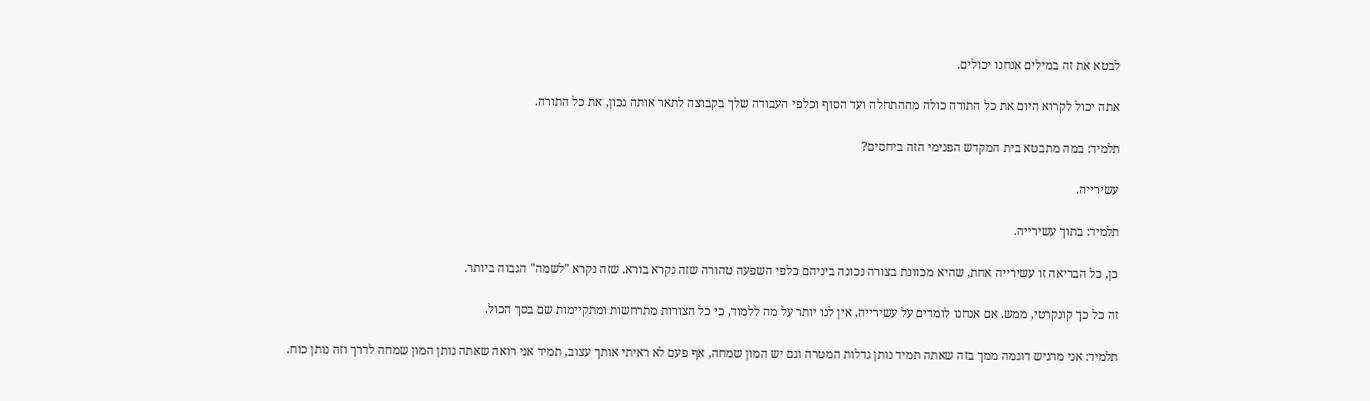לבטא את זה במילים אנחנו יכולים.

אתה יכול לקרוא היום את כל התורה כולה מההתחלה ועד הסוף וכלפי העבודה שלך בקבוצה לתאר אותה נכון, את כל התורה.

תלמיד: במה מתבטא בית המקדש הפנימי הזה ביחסים?

עשירייה.

תלמיד: בתוך עשירייה.

כן, כל הבריאה זו עשירייה אחת, שהיא מכוונת בצורה נכונה ביניהם כלפי השפעה טהורה שזה נקרא בורא. שזה נקרא "לשמה" הגבוה ביותר.

זה כל כך קונקרטי, ממש. אם אנחנו לומדים על עשירייה, אין לנו יותר על מה ללמוד, כי כל הצורות מתרחשות ומתקיימות שם בסך הכול.

תלמיד: אני מרגיש דוגמה ממך בזה שאתה תמיד נותן גדלות המטרה וגם יש המון שמחה, אף פעם לא ראיתי אותך עצוב, תמיד אני רואה שאתה נותן המון שמחה לדרך וזה נותן כוח.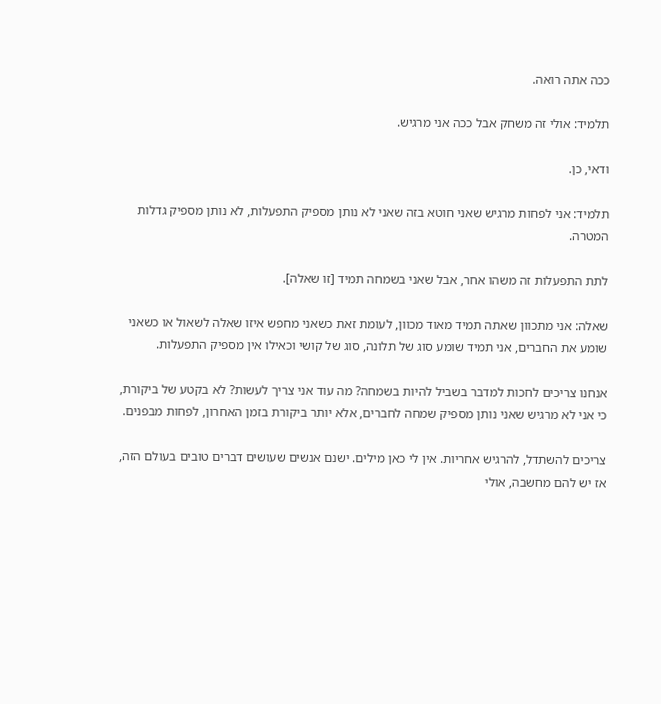ככה אתה רואה.

תלמיד: אולי זה משחק אבל ככה אני מרגיש.

ודאי, כן.

תלמיד: אני לפחות מרגיש שאני חוטא בזה שאני לא נותן מספיק התפעלות, לא נותן מספיק גדלות המטרה.

לתת התפעלות זה משהו אחר, אבל שאני בשמחה תמיד [זו שאלה].

שאלה: אני מתכוון שאתה תמיד מאוד מכוון, לעומת זאת כשאני מחפש איזו שאלה לשאול או כשאני שומע את החברים, אני תמיד שומע סוג של תלונה, סוג של קושי וכאילו אין מספיק התפעלות.

אנחנו צריכים לחכות למדבר בשביל להיות בשמחה? מה עוד אני צריך לעשות? לא בקטע של ביקורת, כי אני לא מרגיש שאני נותן מספיק שמחה לחברים, אלא יותר ביקורת בזמן האחרון, לפחות מבפנים.

צריכים להשתדל, להרגיש אחריות. אין לי כאן מילים. ישנם אנשים שעושים דברים טובים בעולם הזה, אז יש להם מחשבה, אולי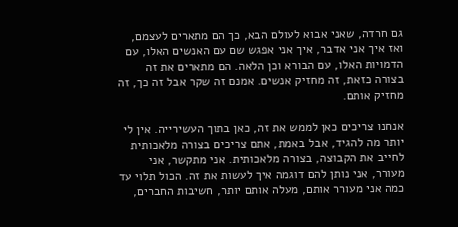גם חרדה, שאני אבוא לעולם הבא, כך הם מתארים לעצמם, ואז איך אני אדבר, איך אני אפגש שם עם האנשים האלו, עם הדמויות האלו, עם הבורא וכן הלאה. הם מתארים את זה בצורה כזאת, זה מחזיק אנשים. אמנם זה שקר אבל זה כך, זה מחזיק אותם.

אנחנו צריכים כאן לממש את זה, כאן בתוך העשירייה. אין לי יותר מה להגיד, אבל באמת, אתם צריכים בצורה מלאכותית לחייב את הקבוצה, בצורה מלאכותית. אני מתקשר, אני מעורר, אני נותן להם דוגמה איך לעשות את זה. הכול תלוי עד כמה אני מעורר אותם, מעלה אותם יותר, חשיבות החברים,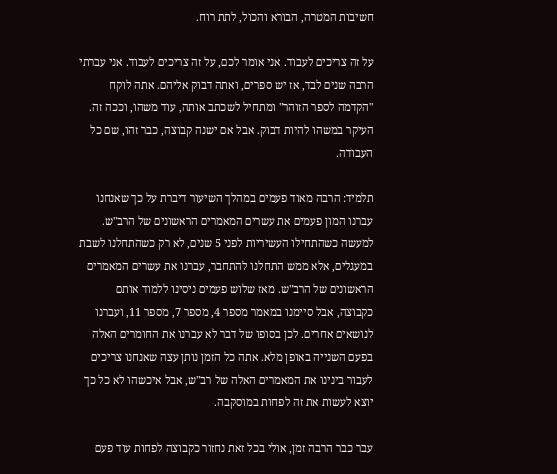חשיבות המטרה, הבורא והכול, לתת רוח.

על זה צריכים לעבוד. אני אומר לכם, על זה צריכים לעבוד. אני עברתי הרבה שנים לבד, אז יש ספרים, ואתה דבוק אליהם. אתה לוקח "הקדמה לספר הזוהר" ומתחיל לשכתב אותה, עוד משהו, וככה זה. העיקר במשהו להיות דבוק. אבל אם ישנה קבוצה, כבר זהו, שם כל העבודה.

תלמיד: הרבה מאוד פעמים במהלך השיעור דיברת על כך שאנחנו עברנו המון פעמים את עשרים המאמרים הראשונים של הרב"ש. למעשה כשהתחילו העשיריות לפני 5 שנים, לא רק כשהתחלנו לשבת במעגלים, אלא ממש התחלנו להתחבר, עברנו את עשרים המאמרים הראשונים של הרב"ש. מאז שלוש פעמים ניסינו ללמוד אותם כקבוצה, אבל סיימנו במאמר מספר 4, מספר 7, מספר 11, ועברנו לנושאים אחרים. לכן בסופו של דבר לא עברנו את החומרים האלה בפעם השנייה באופן מלא. אתה כל הזמן נותן עצה שאנחנו צריכים לעבור בינינו את המאמרים האלה של רב"ש, אבל איכשהו לא כל כך יוצא לעשות את זה לפחות במוסקבה.

עבר כבר הרבה זמן, אולי בכל זאת נחזור כקבוצה לפחות עוד פעם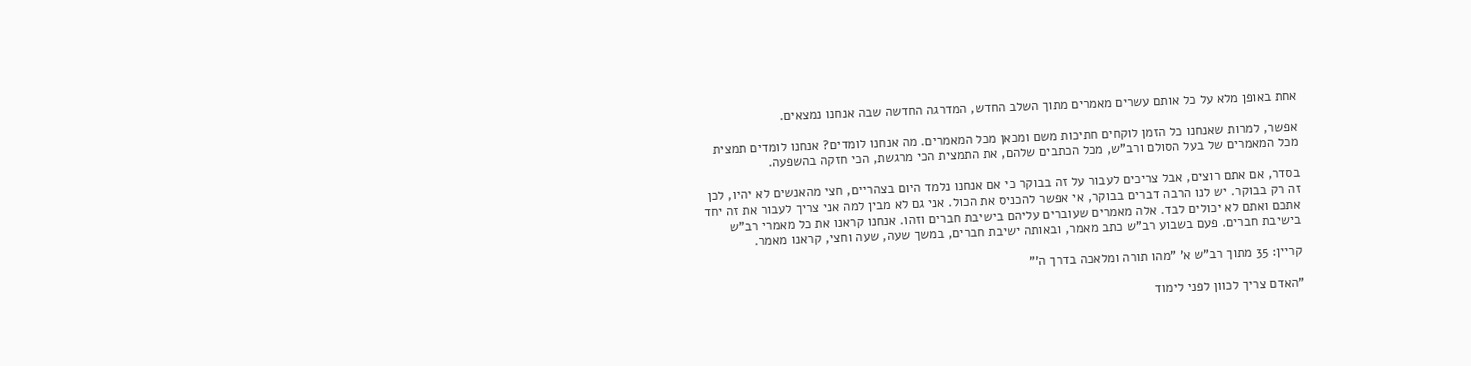אחת באופן מלא על כל אותם עשרים מאמרים מתוך השלב החדש, המדרגה החדשה שבה אנחנו נמצאים.

אפשר, למרות שאנחנו כל הזמן לוקחים חתיכות משם ומכאן מכל המאמרים. מה אנחנו לומדים? אנחנו לומדים תמצית מכל המאמרים של בעל הסולם ורב"ש, מכל הכתבים שלהם, את התמצית הכי מרגשת, הכי חזקה בהשפעה.

בסדר, אם אתם רוצים, אבל צריכים לעבור על זה בבוקר כי אם אנחנו נלמד היום בצהריים, חצי מהאנשים לא יהיו, לכן זה רק בבוקר. יש לנו הרבה דברים בבוקר, אי אפשר להכניס את הכול. אני גם לא מבין למה אני צריך לעבור את זה יחד אתכם ואתם לא יכולים לבד. אלה מאמרים שעוברים עליהם בישיבת חברים וזהו. אנחנו קראנו את כל מאמרי רב"ש בישיבת חברים. פעם בשבוע רב"ש כתב מאמר, ובאותה ישיבת חברים, במשך שעה, שעה וחצי, קראנו מאמר.

קריין: 35 מתוך רב"ש א' "מהו תורה ומלאכה בדרך ה'"

"האדם צריך לכוון לפני לימוד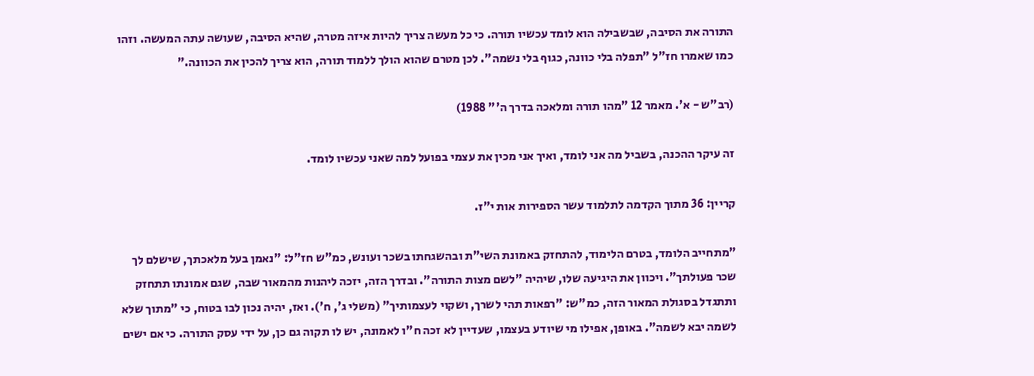התורה את הסיבה, שבשבילה הוא לומד עכשיו תורה. כי כל מעשה צריך להיות איזה מטרה, שהיא הסיבה, שעושה עתה המעשה. וזהו כמו שאמרו חז"ל "תפלה בלי כוונה, כגוף בלי נשמה". לכן מטרם שהוא הולך ללמוד תורה, הוא צריך להכין את הכוונה."

(רב"ש - א'. מאמר 12 "מהו תורה ומלאכה בדרך ה'" 1988)

זה עיקר ההכנה, בשביל מה אני לומד, ואיך אני מכין את עצמי בפועל למה שאני עכשיו לומד.

קריין: 36 מתוך הקדמה לתלמוד עשר הספירות אות י"ז.

"מתחייב הלומד, בטרם הלימוד, להתחזק באמונת השי"ת ובהשגחתו בשכר ועונש, כמ"ש חז"ל: "נאמן בעל מלאכתך, שישלם לך שכר פעולתך". ויכוון את היגיעה שלו, שיהיה "לשם מצות התורה". ובדרך הזה, יזכה ליהנות מהמאור שבה, שגם אמונתו תתחזק ותתגדל בסגולת המאור הזה, כמ"ש: "רפאות תהי לשרך, ושקוי לעצמותיך" (משלי ג', ח'). ואז, יהיה נכון לבו בטוח, כי "מתוך שלא לשמה יבא לשמה". באופן, אפילו מי שיודע בעצמו, שעדיין לא זכה ח"ו לאמונה, יש לו תקוה גם כן, על ידי עסק התורה. כי אם ישים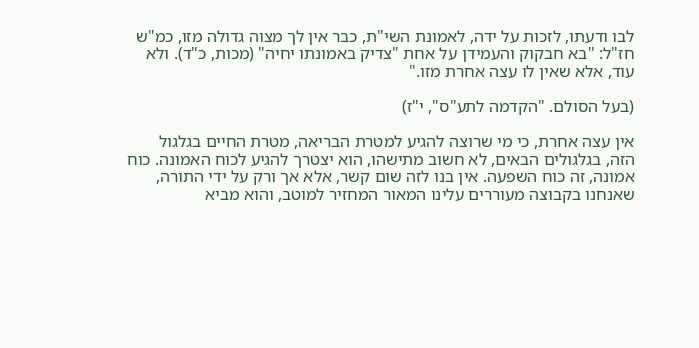לבו ודעתו, לזכות על ידה, לאמונת השי"ת, כבר אין לך מצוה גדולה מזו, כמ"ש חז"ל: "בא חבקוק והעמידן על אחת "צדיק באמונתו יחיה" (מכות, כ"ד). ולא עוד, אלא שאין לו עצה אחרת מזו."

(בעל הסולם. "הקדמה לתע"ס", י"ז)

אין עצה אחרת, כי מי שרוצה להגיע למטרת הבריאה, מטרת החיים בגלגול הזה, בגלגולים הבאים, לא חשוב מתישהו, הוא יצטרך להגיע לכוח האמונה. כוח אמונה, זה כוח השפעה. אין בנו לזה שום קשר, אלא אך ורק על ידי התורה, שאנחנו בקבוצה מעוררים עלינו המאור המחזיר למוטב, והוא מביא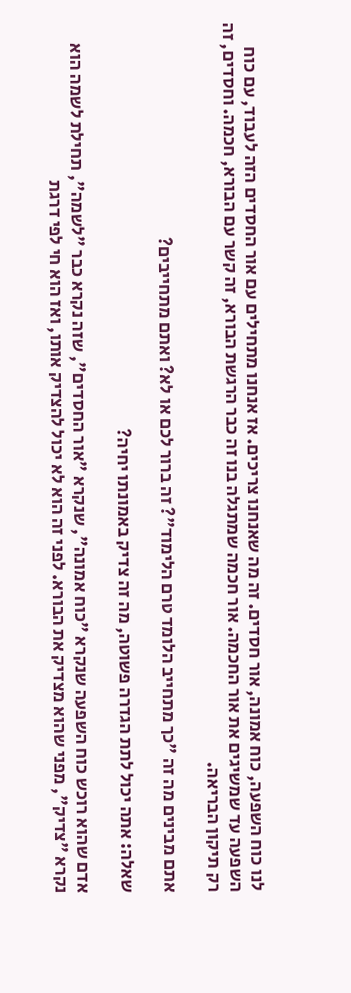לנו כוח השפעה, כוח אמונה, אור חסדים. זה מה שאנחנו צריכים. אז אנחנו מתחילים עם אור החסדים הזה לעבוד, עם כוח השפעה עד שמשיגים את אור החכמה. אור חכמה שמתגלה בנו זה כבר הרגשת הבורא, זה קשר עם הבורא, חכמה. וחסדים, זה רק תיקון הבריאה.

אתם מבינים מה זה "כך מתחייב הלומד טרם הלימוד"? זה ברור לכם או לא? ואתם מתחייבים?

שאלה: אתה יכול לתת הגדרה פשוטה, מה זה צדיק באמונתו יחיה?

אדם שהוא רוכש כוח השפעה שנקרא "כוח אמונה", שנקרא "אור החסדים", שזה נקרא כבר "לשמה", תחילת לשמה הוא נקרא "צדיק", מפני שהוא מצדיק את הבורא. לפני זה הוא לא יכול להצדיק אותו, ואז הוא חי לפי דרגת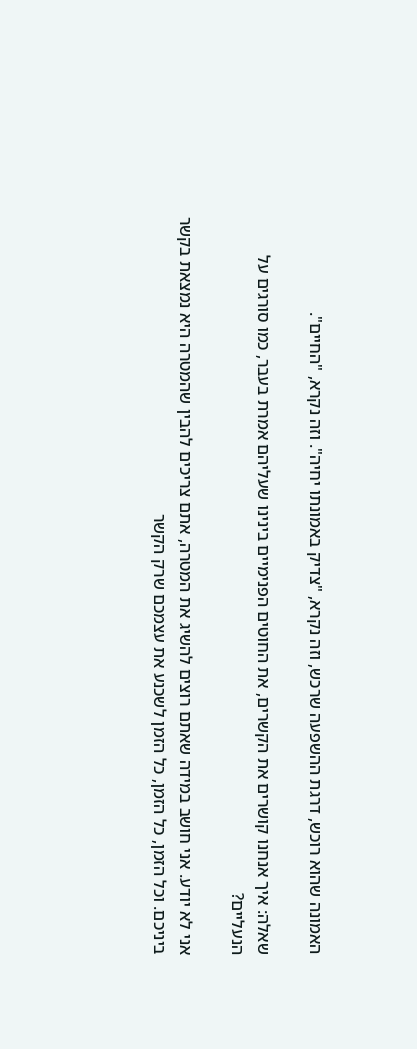האמונה שהוא רוכש, דרגת ההשפעה שרכש, וזה נקרא, "צדיק באמונתו יחיה". וזה נקרא, "החיים".

שאלה: איך אנחנו קושרים את הקשרים, את החוטים הפנימיים בינינו שעליהם אמרת בעבר, כמו סורגים על הנעליים?

אני לא יודע. אני חושב במידה שאתם רוצים להשיג את המטרה, אתם צריכים להבין שהמטרה היא נמצאת בקשר ביניכם. וכל הזמן, כל הזמן, כל הזמן לשכנע את עצמכם שרק הקשר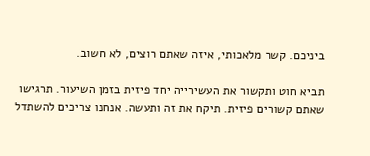ביניכם. קשר מלאכותי, איזה שאתם רוצים, לא חשוב.

תביא חוט ותקשור את העשירייה יחד פיזית בזמן השיעור. תרגישו שאתם קשורים פיזית. תיקח את זה ותעשה. אנחנו צריכים להשתדל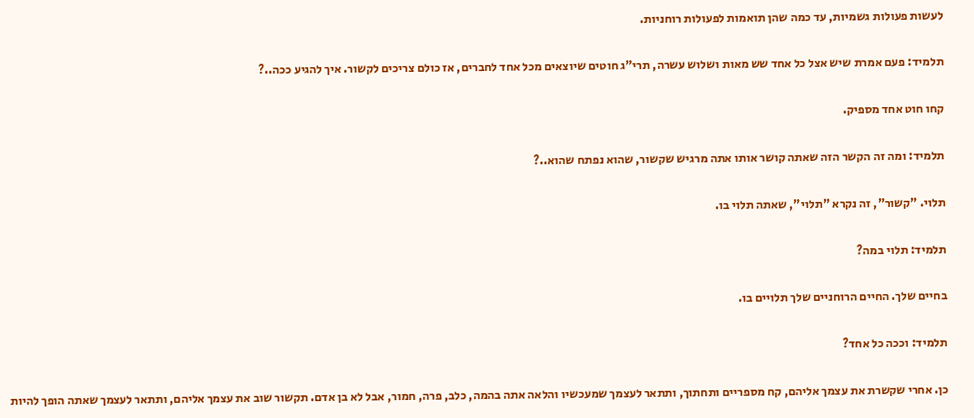לעשות פעולות גשמיות, עד כמה שהן תואמות לפעולות רוחניות.

תלמיד: פעם אמרת שיש אצל כל אחד שש מאות ושלוש עשרה, תרי"ג חוטים שיוצאים מכל אחד לחברים, אז כולם צריכים לקשור. איך להגיע ככה..?

קחו חוט אחד מספיק.

תלמיד: ומה זה הקשר הזה שאתה קושר אותו אתה מרגיש שקשור, שהוא נפתח שהוא..?

תלוי. "קשור", זה נקרא "תלוי", שאתה תלוי בו.

תלמיד: תלוי במה?

בחיים שלך. החיים הרוחניים שלך תלויים בו.

תלמיד: וככה כל אחד?

כן. אחרי שקשרת את עצמך אליהם, קח מספריים ותחתוך, ותתאר לעצמך שמעכשיו והלאה אתה בהמה, כלב, פרה, חמור, אבל לא בן אדם. תקשור שוב את עצמך אליהם, ותתאר לעצמך שאתה הופך להיות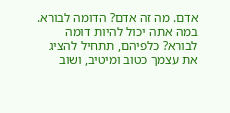אדם. מה זה אדם? הדומה לבורא. במה אתה יכול להיות דומה לבורא? כלפיהם, תתחיל להציג את עצמך כטוב ומיטיב, ושוב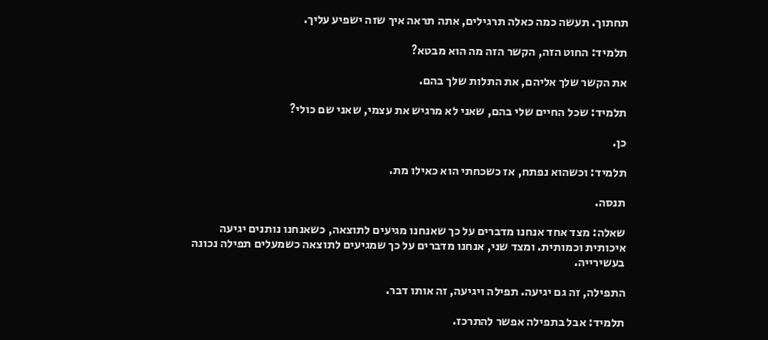תחתוך. תעשה כמה כאלה תרגילים, אתה תראה איך שזה ישפיע עליך.

תלמיד: החוט הזה, הקשר הזה מה הוא מבטא?

את הקשר שלך אליהם, את התלות שלך בהם.

תלמיד: שכל החיים שלי בהם, שאני לא מרגיש את עצמי, שאני שם כולי?

כן.

תלמיד: וכשהוא נפתח, אז כשכחתי הוא כאילו מת.

תנסה.

שאלה: מצד אחד אנחנו מדברים על כך שאנחנו מגיעים לתוצאה, כשאנחנו נותנים יגיעה איכותית וכמותית. ומצד שני, אנחנו מדברים על כך שמגיעים לתוצאה כשמעלים תפילה נכונה בעשירייה.

התפילה, זה גם יגיעה. תפילה ויגיעה, זה אותו דבר.

תלמיד: אבל בתפילה אפשר להתרכז.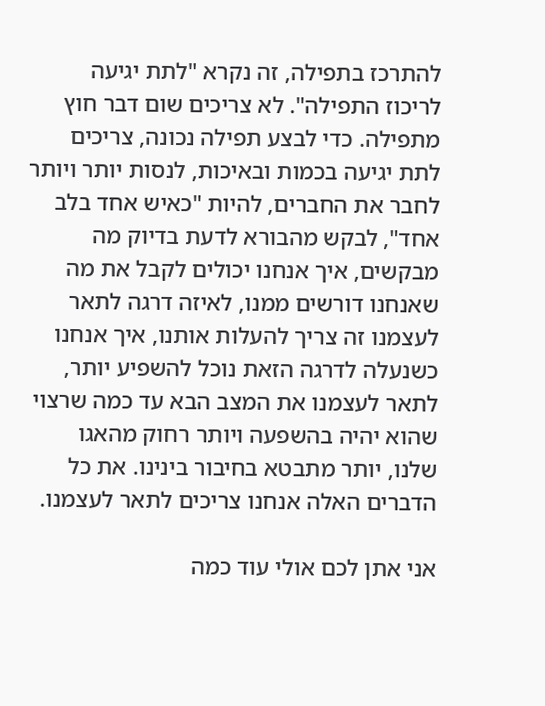להתרכז בתפילה, זה נקרא "לתת יגיעה לריכוז התפילה". לא צריכים שום דבר חוץ מתפילה. כדי לבצע תפילה נכונה, צריכים לתת יגיעה בכמות ובאיכות, לנסות יותר ויותר לחבר את החברים, להיות "כאיש אחד בלב אחד", לבקש מהבורא לדעת בדיוק מה מבקשים, איך אנחנו יכולים לקבל את מה שאנחנו דורשים ממנו, לאיזה דרגה לתאר לעצמנו זה צריך להעלות אותנו, איך אנחנו כשנעלה לדרגה הזאת נוכל להשפיע יותר, לתאר לעצמנו את המצב הבא עד כמה שרצוי שהוא יהיה בהשפעה ויותר רחוק מהאגו שלנו, יותר מתבטא בחיבור בינינו. את כל הדברים האלה אנחנו צריכים לתאר לעצמנו.

אני אתן לכם אולי עוד כמה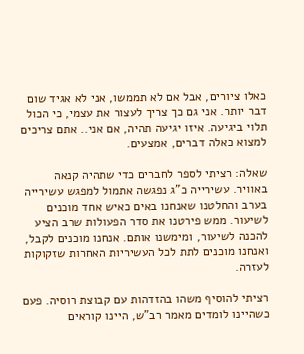כאלו ציורים, אבל אם לא תממשו, אני לא אגיד שום דבר יותר. אני גם כך צריך לעצור את עצמי, כי הכול תלוי ביגיעה. איזו יגיעה תהיה, אם אני.. אתם צריכים למצוא כאלה דברים, אמצעים.

שאלה: רציתי לספר לחברים כדי שתהיה קנאה באוויר. עשירייה כ"ג נפגשה אתמול למפגש עשירייה בערב והחלטנו שאנחנו באים כאיש אחד מוכנים לשיעור. ממש פירטנו את סדר הפעולות שרב הציע להכנה לשיעור, ומימשנו אותם. אנחנו מוכנים לקבל, ואנחנו מוכנים לתת לכל העשיריות האחרות שזקוקות לעזרה.

רציתי להוסיף משהו בהזדהות עם קבוצת רוסיה. פעם כשהיינו לומדים מאמר רב"ש, היינו קוראים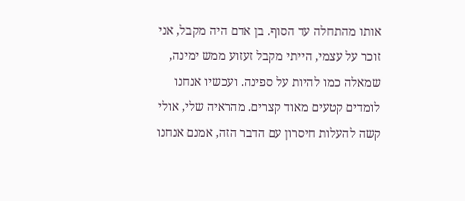אותו מהתחלה עד הסוף. בן אדם היה מקבל, אני זוכר על עצמי, הייתי מקבל זעזוע ממש ימינה, שמאלה כמו להיות על ספינה. ועכשיו אנחנו לומדים קטעים מאוד קצרים. מהראיה שלי, אולי קשה להעלות חיסרון עם הדבר הזה, אמנם אנחנו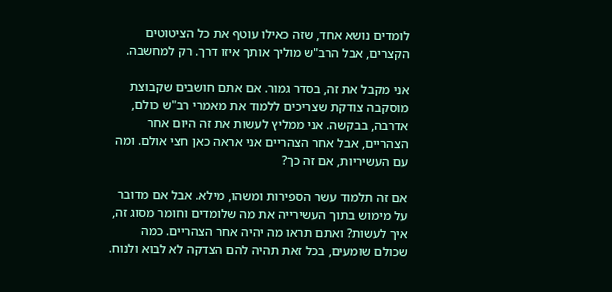לומדים נושא אחד, שזה כאילו עוטף את כל הציטוטים הקצרים, אבל הרב"ש מוליך אותך איזו דרך. רק למחשבה.

אני מקבל את זה, בסדר גמור. אם אתם חושבים שקבוצת מוסקבה צודקת שצריכים ללמוד את מאמרי רב"ש כולם, אדרבה, בבקשה. אני ממליץ לעשות את זה היום אחר הצהריים, אבל אחר הצהריים אני אראה כאן חצי אולם. ומה עם העשיריות, אם זה כך?

אם זה תלמוד עשר הספירות ומשהו, מילא. אבל אם מדובר על מימוש בתוך העשירייה את מה שלומדים וחומר מסוג זה, איך לעשות? ואתם תראו מה יהיה אחר הצהריים. כמה שכולם שומעים, בכל זאת תהיה להם הצדקה לא לבוא ולנוח.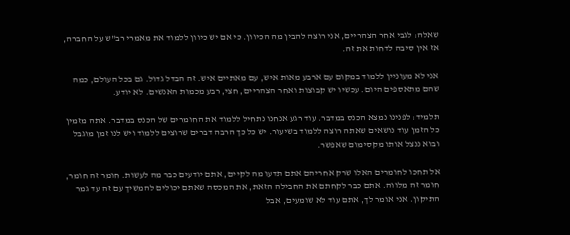שאלה: לגבי אחר הצהריים, אני רוצה להבין מה הכיוון. כי אם יש כיוון ללמוד את מאמרי רב"ש על החברה, אז אין סיבה לדחות את זה.

אני לא מעוניין ללמוד במקום עם ארבע מאות איש, עם מאתיים איש. זה הבדל גדול. גם בכל העולם, כמה שהם מתאספים היום. עכשיו יש קבוצות ואחר הצהריים, חצי, רבע מכמות האנשים. לא יודע.

תלמיד: לפנינו נמצא הכנס במדבר. עוד רגע אנחנו נתחיל ללמוד את החומרים של הכנס במדבר. אתה מזמין כל הזמן עוד נושאים שאתה רוצה ללמוד בשיעור. יש כל כך הרבה דברים שרוצים ללמוד ויש לנו זמן מוגבל ובוא ננצל אותו מקסימום שאפשר.

אל תחכו לחומרים האלו שרק אחריהם אתם תדעו מה לקיים, אתם יודעים כבר מה לעשות. חומר זה חומר, חומר זה מלווה. אתם כבר לקחתם את החבילה הזאת, את המכסה שאתם יכולים להמשיך עם זה עד גמר התיקון. אני אומר לך, אתם עוד לא שומעים, אבל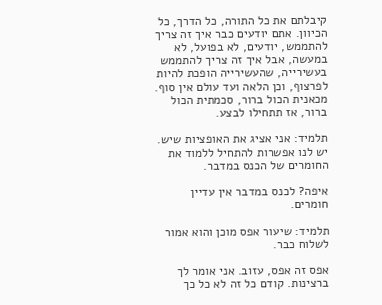קיבלתם את כל התורה, כל הדרך, כל הכיוון. אתם יודעים כבר איך זה צריך להתממש, יודעים, לא בפועל, לא במעשה, אבל איך זה צריך להתממש בעשירייה, שהעשירייה הופכת להיות לפרצוף, וכן הלאה ועד עולם אין סוף. מכאנית הכול ברור, סכמתית הכול ברור, אז תתחילו לבצע.

תלמיד: אני אציג את האופציות שיש. יש לנו אפשרות להתחיל ללמוד את החומרים של הכנס במדבר.

איפה? לכנס במדבר אין עדיין חומרים.

תלמיד: שיעור אפס מוכן והוא אמור לשלוח כבר.

אפס זה אפס, עזוב. אני אומר לך ברצינות. קודם כל זה לא כל כך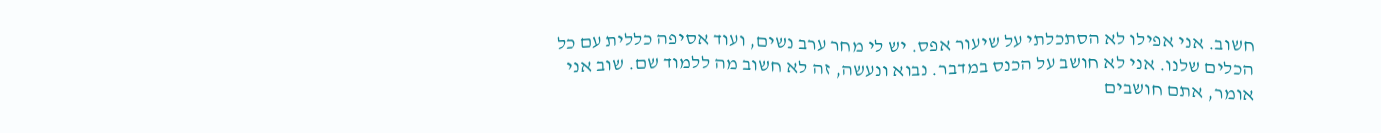חשוב. אני אפילו לא הסתכלתי על שיעור אפס. יש לי מחר ערב נשים, ועוד אסיפה כללית עם כל הכלים שלנו. אני לא חושב על הכנס במדבר. נבוא ונעשה, זה לא חשוב מה ללמוד שם. שוב אני אומר, אתם חושבים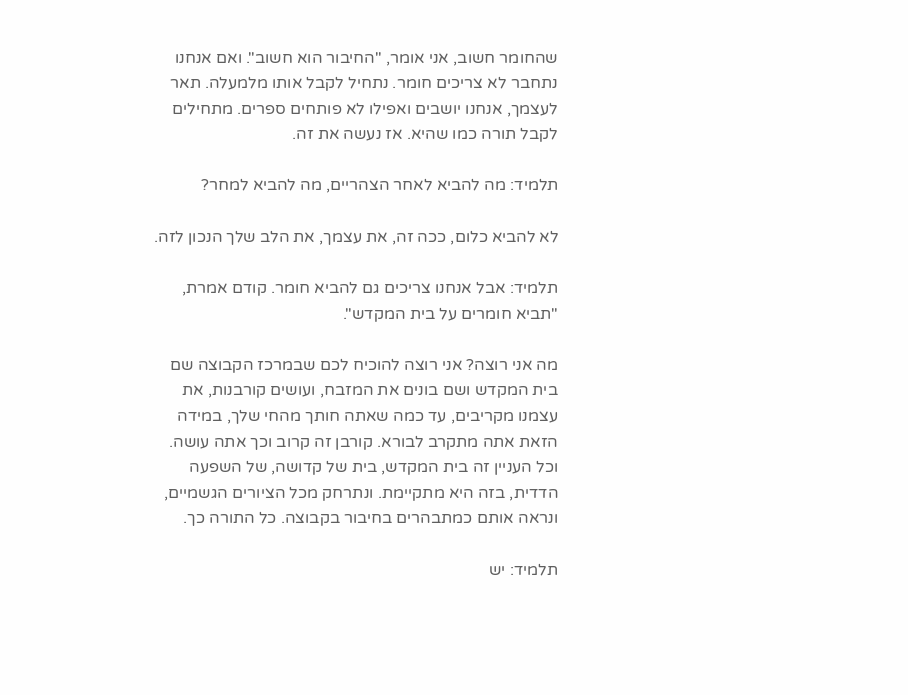שהחומר חשוב, אני אומר, "החיבור הוא חשוב". ואם אנחנו נתחבר לא צריכים חומר. נתחיל לקבל אותו מלמעלה. תאר לעצמך, אנחנו יושבים ואפילו לא פותחים ספרים. מתחילים לקבל תורה כמו שהיא. אז נעשה את זה.

תלמיד: מה להביא לאחר הצהריים, מה להביא למחר?

לא להביא כלום, ככה זה, את עצמך, את הלב שלך הנכון לזה.

תלמיד: אבל אנחנו צריכים גם להביא חומר. קודם אמרת, "תביא חומרים על בית המקדש".

מה אני רוצה? אני רוצה להוכיח לכם שבמרכז הקבוצה שם בית המקדש ושם בונים את המזבח, ועושים קורבנות, את עצמנו מקריבים, עד כמה שאתה חותך מהחי שלך, במידה הזאת אתה מתקרב לבורא. קורבן זה קרוב וכך אתה עושה. וכל העניין זה בית המקדש, בית של קדושה, של השפעה הדדית, בזה היא מתקיימת. ונתרחק מכל הציורים הגשמיים, ונראה אותם כמתבהרים בחיבור בקבוצה. כל התורה כך.

תלמיד: יש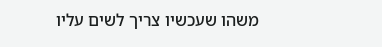משהו שעכשיו צריך לשים עליו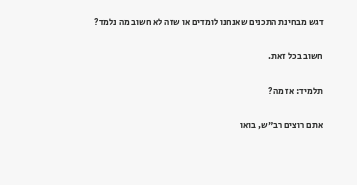דגש מבחינת התכנים שאנחנו לומדים או שזה לא חשוב מה נלמד?

חשוב בכל זאת.

תלמיד: אז מה?

אתם רוצים רב"ש, בואו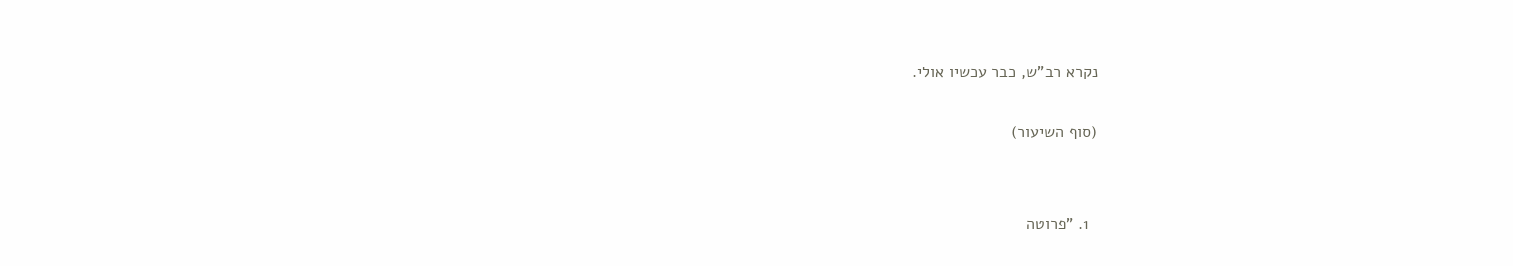נקרא רב"ש, כבר עכשיו אולי.

(סוף השיעור)


  1. "פרוטה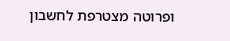ופרוטה מצטרפת לחשבון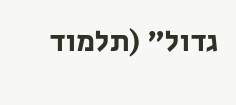גדול" (תלמוד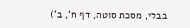בבלי, מסכת סוטה, דף ח', ב')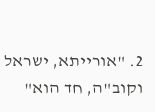2. "אורייתא, ישראל וקוב"ה, חד הוא"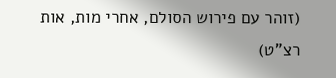(זוהר עם פירוש הסולם, אחרי מות, אות רצ"ט)